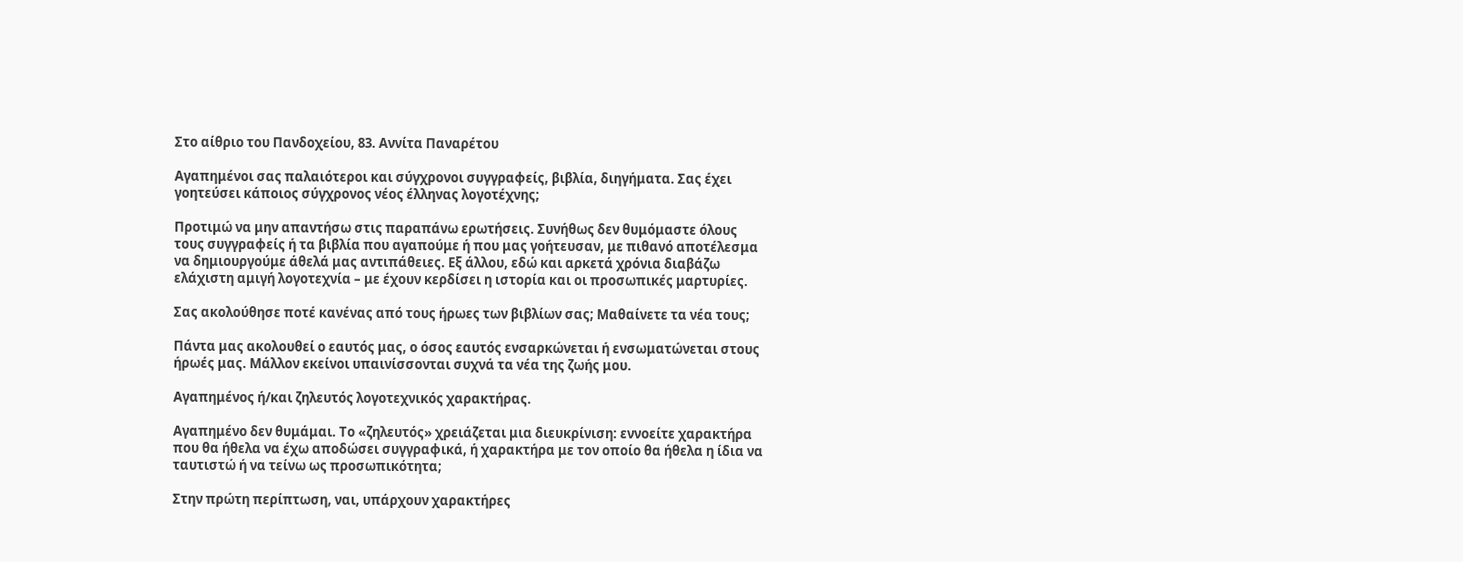Στο αίθριο του Πανδοχείου, 83. Αννίτα Παναρέτου

Αγαπημένοι σας παλαιότεροι και σύγχρονοι συγγραφείς, βιβλία, διηγήματα. Σας έχει γοητεύσει κάποιος σύγχρονος νέος έλληνας λογοτέχνης;

Προτιμώ να μην απαντήσω στις παραπάνω ερωτήσεις. Συνήθως δεν θυμόμαστε όλους τους συγγραφείς ή τα βιβλία που αγαπούμε ή που μας γοήτευσαν, με πιθανό αποτέλεσμα να δημιουργούμε άθελά μας αντιπάθειες. Εξ άλλου, εδώ και αρκετά χρόνια διαβάζω ελάχιστη αμιγή λογοτεχνία – με έχουν κερδίσει η ιστορία και οι προσωπικές μαρτυρίες.

Σας ακολούθησε ποτέ κανένας από τους ήρωες των βιβλίων σας; Μαθαίνετε τα νέα τους;

Πάντα μας ακολουθεί ο εαυτός μας, ο όσος εαυτός ενσαρκώνεται ή ενσωματώνεται στους ήρωές μας. Μάλλον εκείνοι υπαινίσσονται συχνά τα νέα της ζωής μου.

Αγαπημένος ή/και ζηλευτός λογοτεχνικός χαρακτήρας.

Αγαπημένο δεν θυμάμαι. Το «ζηλευτός» χρειάζεται μια διευκρίνιση: εννοείτε χαρακτήρα που θα ήθελα να έχω αποδώσει συγγραφικά, ή χαρακτήρα με τον οποίο θα ήθελα η ίδια να ταυτιστώ ή να τείνω ως προσωπικότητα;

Στην πρώτη περίπτωση, ναι, υπάρχουν χαρακτήρες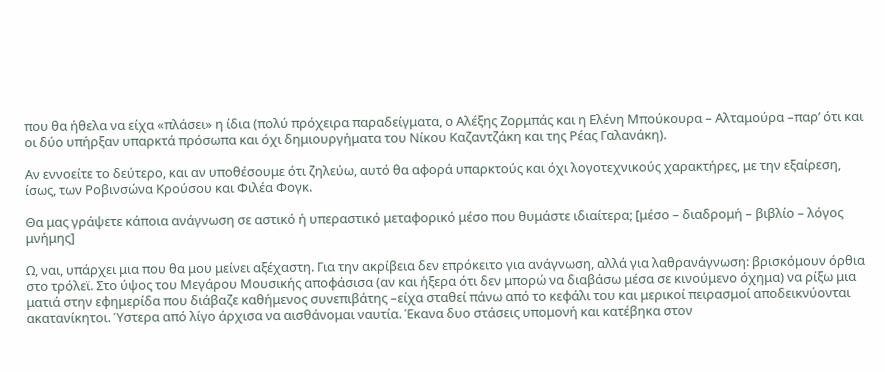που θα ήθελα να είχα «πλάσει» η ίδια (πολύ πρόχειρα παραδείγματα, ο Αλέξης Ζορμπάς και η Ελένη Μπούκουρα – Αλταμούρα –παρ’ ότι και οι δύο υπήρξαν υπαρκτά πρόσωπα και όχι δημιουργήματα του Νίκου Καζαντζάκη και της Ρέας Γαλανάκη).

Αν εννοείτε το δεύτερο, και αν υποθέσουμε ότι ζηλεύω, αυτό θα αφορά υπαρκτούς και όχι λογοτεχνικούς χαρακτήρες, με την εξαίρεση, ίσως, των Ροβινσώνα Κρούσου και Φιλέα Φογκ.

Θα μας γράψετε κάποια ανάγνωση σε αστικό ή υπεραστικό μεταφορικό μέσο που θυμάστε ιδιαίτερα; [μέσο – διαδρομή – βιβλίο – λόγος μνήμης]

Ω, ναι, υπάρχει μια που θα μου μείνει αξέχαστη. Για την ακρίβεια δεν επρόκειτο για ανάγνωση, αλλά για λαθρανάγνωση: βρισκόμουν όρθια στο τρόλεϊ. Στο ύψος του Μεγάρου Μουσικής αποφάσισα (αν και ήξερα ότι δεν μπορώ να διαβάσω μέσα σε κινούμενο όχημα) να ρίξω μια ματιά στην εφημερίδα που διάβαζε καθήμενος συνεπιβάτης –είχα σταθεί πάνω από το κεφάλι του και μερικοί πειρασμοί αποδεικνύονται ακατανίκητοι. Ύστερα από λίγο άρχισα να αισθάνομαι ναυτία. Έκανα δυο στάσεις υπομονή και κατέβηκα στον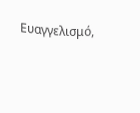Ευαγγελισμό,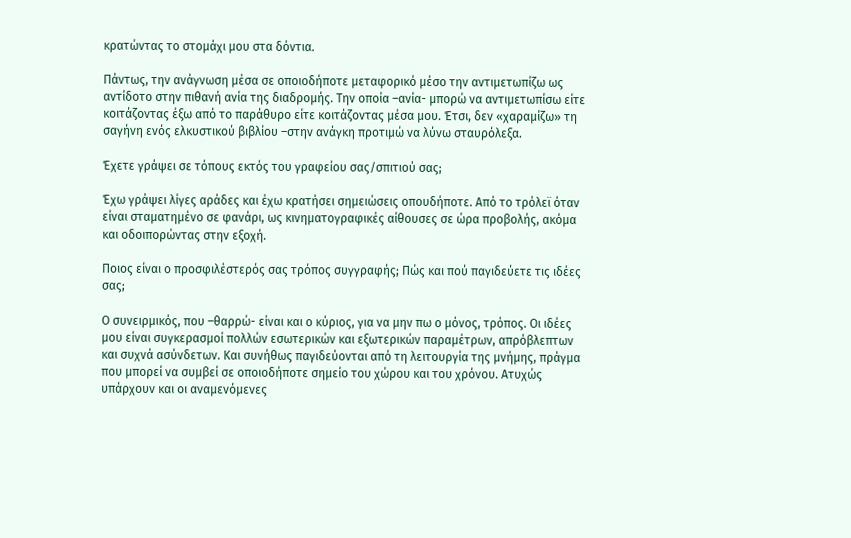κρατώντας το στομάχι μου στα δόντια.

Πάντως, την ανάγνωση μέσα σε οποιοδήποτε μεταφορικό μέσο την αντιμετωπίζω ως αντίδοτο στην πιθανή ανία της διαδρομής. Την οποία –ανία- μπορώ να αντιμετωπίσω είτε κοιτάζοντας έξω από το παράθυρο είτε κοιτάζοντας μέσα μου. Έτσι, δεν «χαραμίζω» τη σαγήνη ενός ελκυστικού βιβλίου –στην ανάγκη προτιμώ να λύνω σταυρόλεξα.

Έχετε γράψει σε τόπους εκτός του γραφείου σας/σπιτιού σας;

Έχω γράψει λίγες αράδες και έχω κρατήσει σημειώσεις οπουδήποτε. Από το τρόλεϊ όταν είναι σταματημένο σε φανάρι, ως κινηματογραφικές αίθουσες σε ώρα προβολής, ακόμα και οδοιπορώντας στην εξοχή.

Ποιος είναι ο προσφιλέστερός σας τρόπος συγγραφής; Πώς και πού παγιδεύετε τις ιδέες σας;

Ο συνειρμικός, που –θαρρώ- είναι και ο κύριος, για να μην πω ο μόνος, τρόπος. Οι ιδέες μου είναι συγκερασμοί πολλών εσωτερικών και εξωτερικών παραμέτρων, απρόβλεπτων και συχνά ασύνδετων. Και συνήθως παγιδεύονται από τη λειτουργία της μνήμης, πράγμα που μπορεί να συμβεί σε οποιοδήποτε σημείο του χώρου και του χρόνου. Ατυχώς υπάρχουν και οι αναμενόμενες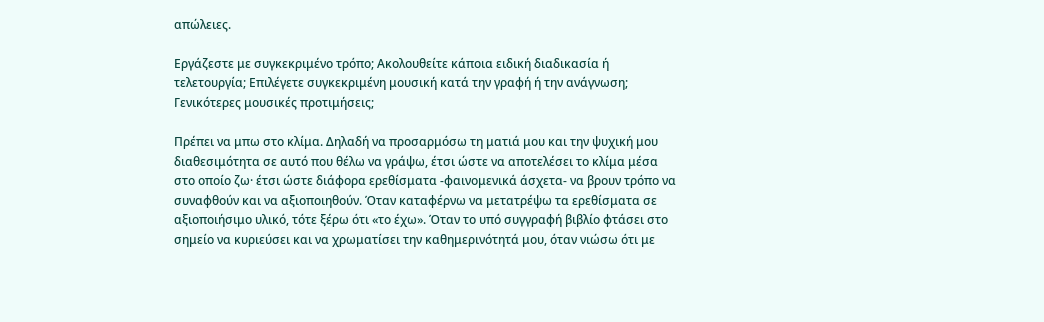απώλειες.

Εργάζεστε με συγκεκριμένο τρόπο; Ακολουθείτε κάποια ειδική διαδικασία ή τελετουργία; Επιλέγετε συγκεκριμένη μουσική κατά την γραφή ή την ανάγνωση; Γενικότερες μουσικές προτιμήσεις;

Πρέπει να μπω στο κλίμα. Δηλαδή να προσαρμόσω τη ματιά μου και την ψυχική μου διαθεσιμότητα σε αυτό που θέλω να γράψω, έτσι ώστε να αποτελέσει το κλίμα μέσα στο οποίο ζω· έτσι ώστε διάφορα ερεθίσματα -φαινομενικά άσχετα- να βρουν τρόπο να συναφθούν και να αξιοποιηθούν. Όταν καταφέρνω να μετατρέψω τα ερεθίσματα σε αξιοποιήσιμο υλικό, τότε ξέρω ότι «το έχω». Όταν το υπό συγγραφή βιβλίο φτάσει στο σημείο να κυριεύσει και να χρωματίσει την καθημερινότητά μου, όταν νιώσω ότι με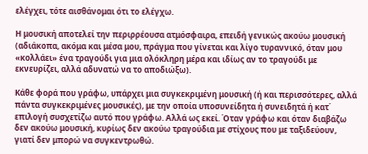ελέγχει, τότε αισθάνομαι ότι το ελέγχω.

Η μουσική αποτελεί την περιρρέουσα ατμόσφαιρα, επειδή γενικώς ακούω μουσική (αδιάκοπα, ακόμα και μέσα μου, πράγμα που γίνεται και λίγο τυραννικό, όταν μου «κολλάει» ένα τραγούδι για μια ολόκληρη μέρα και ιδίως αν το τραγούδι με εκνευρίζει, αλλά αδυνατώ να το αποδιώξω).

Κάθε φορά που γράφω, υπάρχει μια συγκεκριμένη μουσική (ή και περισσότερες, αλλά πάντα συγκεκριμένες μουσικές), με την οποία υποσυνείδητα ή συνειδητά ή κατ΄ επιλογή συσχετίζω αυτό που γράφω. Αλλά ως εκεί. Όταν γράφω και όταν διαβάζω δεν ακούω μουσική, κυρίως δεν ακούω τραγούδια με στίχους που με ταξιδεύουν, γιατί δεν μπορώ να συγκεντρωθώ.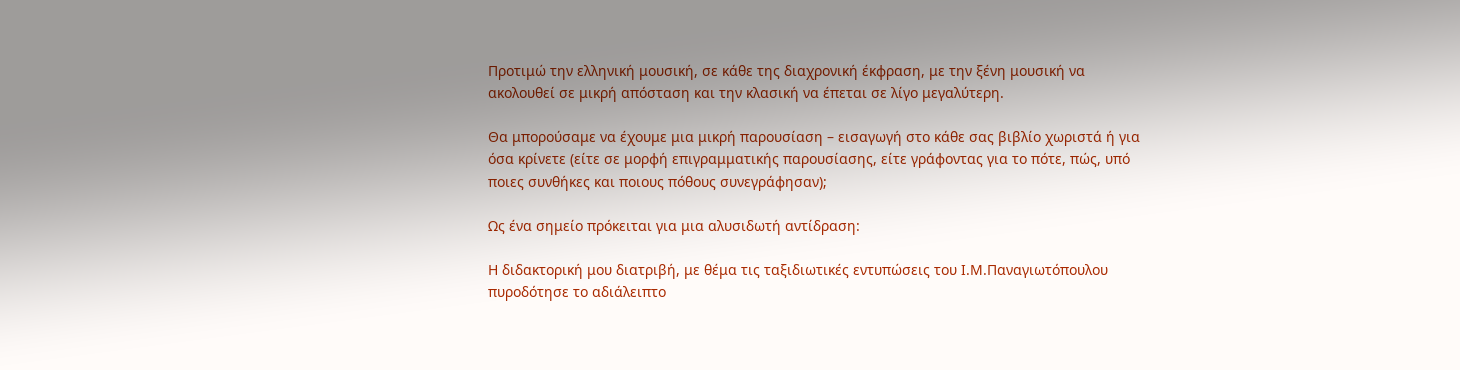Προτιμώ την ελληνική μουσική, σε κάθε της διαχρονική έκφραση, με την ξένη μουσική να ακολουθεί σε μικρή απόσταση και την κλασική να έπεται σε λίγο μεγαλύτερη.

Θα μπορούσαμε να έχουμε μια μικρή παρουσίαση – εισαγωγή στο κάθε σας βιβλίο χωριστά ή για όσα κρίνετε (είτε σε μορφή επιγραμματικής παρουσίασης, είτε γράφοντας για το πότε, πώς, υπό ποιες συνθήκες και ποιους πόθους συνεγράφησαν);

Ως ένα σημείο πρόκειται για μια αλυσιδωτή αντίδραση:

Η διδακτορική μου διατριβή, με θέμα τις ταξιδιωτικές εντυπώσεις του Ι.Μ.Παναγιωτόπουλου πυροδότησε το αδιάλειπτο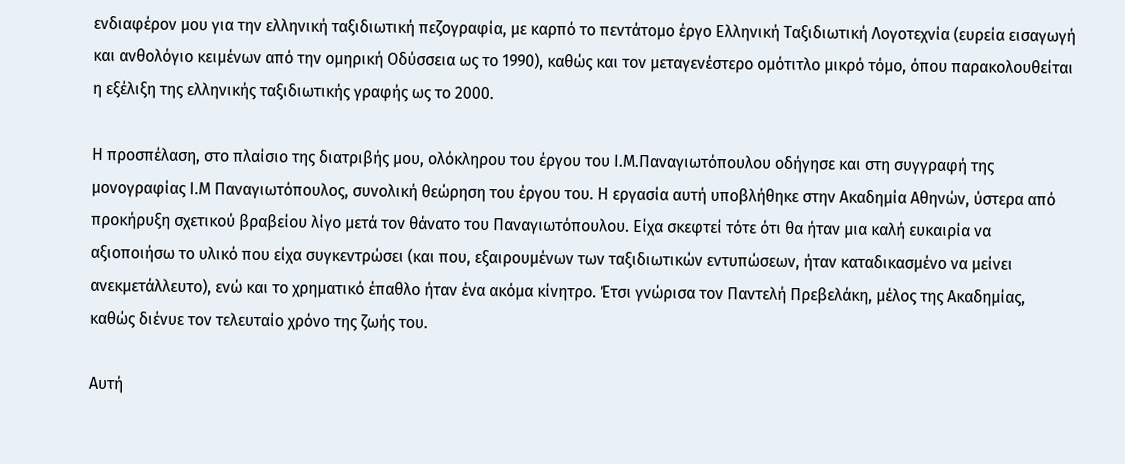ενδιαφέρον μου για την ελληνική ταξιδιωτική πεζογραφία, με καρπό το πεντάτομο έργο Ελληνική Ταξιδιωτική Λογοτεχνία (ευρεία εισαγωγή και ανθολόγιο κειμένων από την ομηρική Οδύσσεια ως το 1990), καθώς και τον μεταγενέστερο ομότιτλο μικρό τόμο, όπου παρακολουθείται η εξέλιξη της ελληνικής ταξιδιωτικής γραφής ως το 2000.

Η προσπέλαση, στο πλαίσιο της διατριβής μου, ολόκληρου του έργου του Ι.Μ.Παναγιωτόπουλου οδήγησε και στη συγγραφή της μονογραφίας Ι.Μ Παναγιωτόπουλος, συνολική θεώρηση του έργου του. Η εργασία αυτή υποβλήθηκε στην Ακαδημία Αθηνών, ύστερα από προκήρυξη σχετικού βραβείου λίγο μετά τον θάνατο του Παναγιωτόπουλου. Είχα σκεφτεί τότε ότι θα ήταν μια καλή ευκαιρία να αξιοποιήσω το υλικό που είχα συγκεντρώσει (και που, εξαιρουμένων των ταξιδιωτικών εντυπώσεων, ήταν καταδικασμένο να μείνει ανεκμετάλλευτο), ενώ και το χρηματικό έπαθλο ήταν ένα ακόμα κίνητρο. Έτσι γνώρισα τον Παντελή Πρεβελάκη, μέλος της Ακαδημίας, καθώς διένυε τον τελευταίο χρόνο της ζωής του.

Αυτή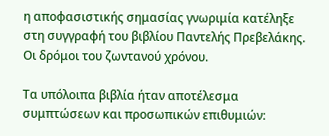η αποφασιστικής σημασίας γνωριμία κατέληξε στη συγγραφή του βιβλίου Παντελής Πρεβελάκης. Οι δρόμοι του ζωντανού χρόνου.

Τα υπόλοιπα βιβλία ήταν αποτέλεσμα συμπτώσεων και προσωπικών επιθυμιών: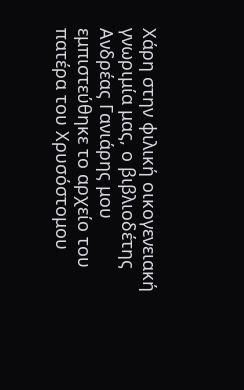Χάρη στην φιλική οικογενειακή γνωριμία μας, ο βιβλιοδέτης Ανδρέας Γανιάρης μου εμπιστεύθηκε το αρχείο του πατέρα του Χρυσόστομου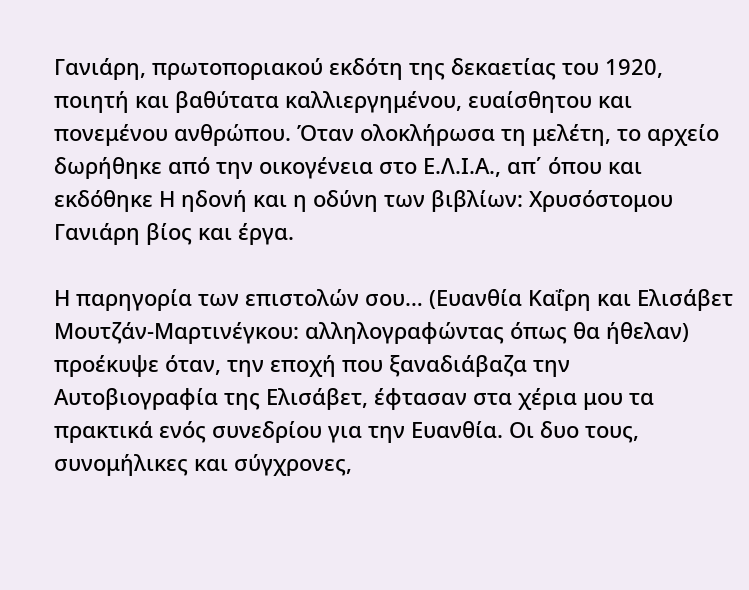Γανιάρη, πρωτοποριακού εκδότη της δεκαετίας του 1920, ποιητή και βαθύτατα καλλιεργημένου, ευαίσθητου και πονεμένου ανθρώπου. Όταν ολοκλήρωσα τη μελέτη, το αρχείο δωρήθηκε από την οικογένεια στο Ε.Λ.Ι.Α., απ΄ όπου και εκδόθηκε Η ηδονή και η οδύνη των βιβλίων: Χρυσόστομου Γανιάρη βίος και έργα.

Η παρηγορία των επιστολών σου… (Ευανθία Καΐρη και Ελισάβετ Μουτζάν-Μαρτινέγκου: αλληλογραφώντας όπως θα ήθελαν) προέκυψε όταν, την εποχή που ξαναδιάβαζα την Αυτοβιογραφία της Ελισάβετ, έφτασαν στα χέρια μου τα πρακτικά ενός συνεδρίου για την Ευανθία. Οι δυο τους, συνομήλικες και σύγχρονες,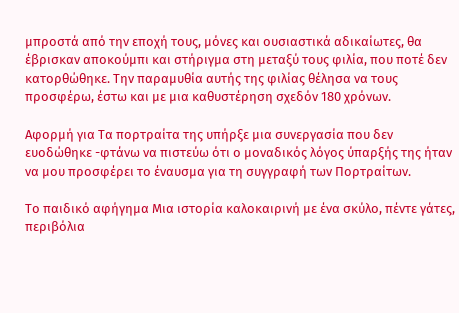μπροστά από την εποχή τους, μόνες και ουσιαστικά αδικαίωτες, θα έβρισκαν αποκούμπι και στήριγμα στη μεταξύ τους φιλία, που ποτέ δεν κατορθώθηκε. Την παραμυθία αυτής της φιλίας θέλησα να τους προσφέρω, έστω και με μια καθυστέρηση σχεδόν 180 χρόνων.

Αφορμή για Τα πορτραίτα της υπήρξε μια συνεργασία που δεν ευοδώθηκε -φτάνω να πιστεύω ότι ο μοναδικός λόγος ύπαρξής της ήταν να μου προσφέρει το έναυσμα για τη συγγραφή των Πορτραίτων.

Το παιδικό αφήγημα Μια ιστορία καλοκαιρινή με ένα σκύλο, πέντε γάτες, περιβόλια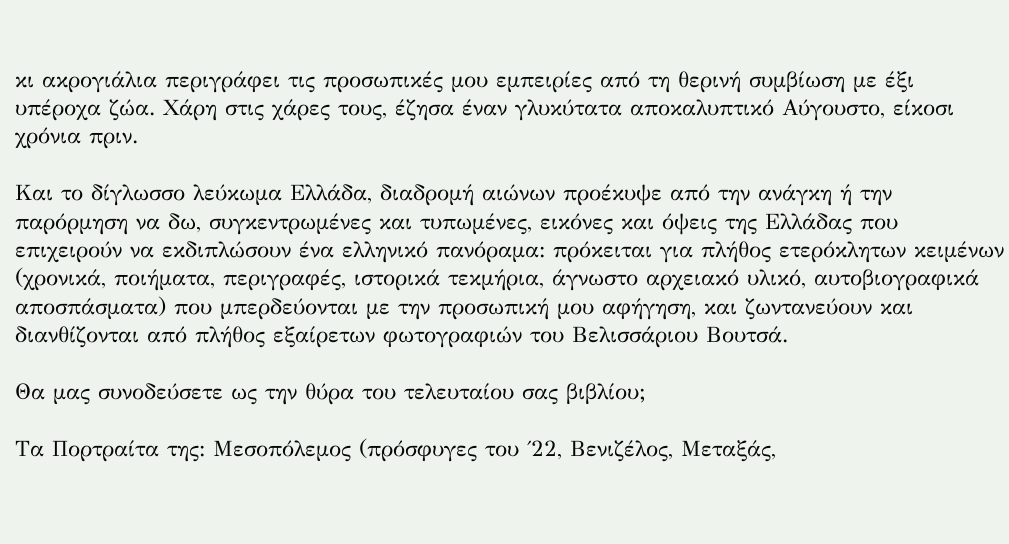κι ακρογιάλια περιγράφει τις προσωπικές μου εμπειρίες από τη θερινή συμβίωση με έξι υπέροχα ζώα. Χάρη στις χάρες τους, έζησα έναν γλυκύτατα αποκαλυπτικό Αύγουστο, είκοσι χρόνια πριν.

Και το δίγλωσσο λεύκωμα Ελλάδα, διαδρομή αιώνων προέκυψε από την ανάγκη ή την παρόρμηση να δω, συγκεντρωμένες και τυπωμένες, εικόνες και όψεις της Ελλάδας που επιχειρούν να εκδιπλώσουν ένα ελληνικό πανόραμα: πρόκειται για πλήθος ετερόκλητων κειμένων (χρονικά, ποιήματα, περιγραφές, ιστορικά τεκμήρια, άγνωστο αρχειακό υλικό, αυτοβιογραφικά αποσπάσματα) που μπερδεύονται με την προσωπική μου αφήγηση, και ζωντανεύουν και διανθίζονται από πλήθος εξαίρετων φωτογραφιών του Βελισσάριου Βουτσά.

Θα μας συνοδεύσετε ως την θύρα του τελευταίου σας βιβλίου;

Τα Πορτραίτα της: Μεσοπόλεμος (πρόσφυγες του ΄22, Βενιζέλος, Μεταξάς,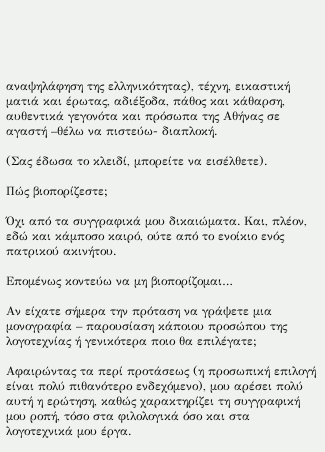αναψηλάφηση της ελληνικότητας), τέχνη, εικαστική ματιά και έρωτας, αδιέξοδα, πάθος και κάθαρση, αυθεντικά γεγονότα και πρόσωπα της Αθήνας σε αγαστή –θέλω να πιστεύω- διαπλοκή.

(Σας έδωσα το κλειδί, μπορείτε να εισέλθετε).

Πώς βιοπορίζεστε;

Όχι από τα συγγραφικά μου δικαιώματα. Και, πλέον, εδώ και κάμποσο καιρό, ούτε από το ενοίκιο ενός πατρικού ακινήτου.

Επομένως κοντεύω να μη βιοπορίζομαι…

Αν είχατε σήμερα την πρόταση να γράψετε μια μονογραφία – παρουσίαση κάποιου προσώπου της λογοτεχνίας ή γενικότερα ποιο θα επιλέγατε;

Αφαιρώντας τα περί προτάσεως (η προσωπική επιλογή είναι πολύ πιθανότερο ενδεχόμενο), μου αρέσει πολύ αυτή η ερώτηση, καθώς χαρακτηρίζει τη συγγραφική μου ροπή, τόσο στα φιλολογικά όσο και στα λογοτεχνικά μου έργα.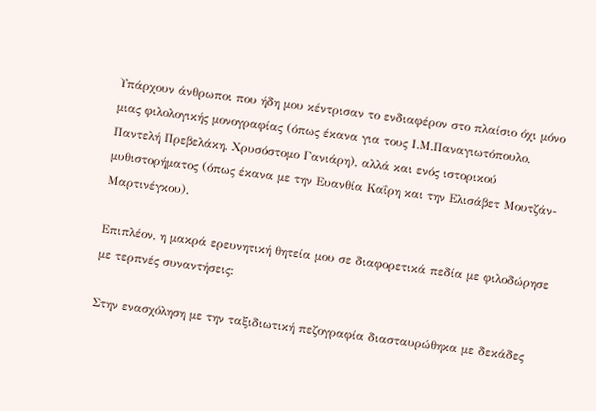Υπάρχουν άνθρωποι που ήδη μου κέντρισαν το ενδιαφέρον στο πλαίσιο όχι μόνο μιας φιλολογικής μονογραφίας (όπως έκανα για τους Ι.Μ.Παναγιωτόπουλο, Παντελή Πρεβελάκη, Χρυσόστομο Γανιάρη), αλλά και ενός ιστορικού μυθιστορήματος (όπως έκανα με την Ευανθία Καΐρη και την Ελισάβετ Μουτζάν-Μαρτινέγκου).

Επιπλέον, η μακρά ερευνητική θητεία μου σε διαφορετικά πεδία με φιλοδώρησε με τερπνές συναντήσεις:

Στην ενασχόληση με την ταξιδιωτική πεζογραφία διασταυρώθηκα με δεκάδες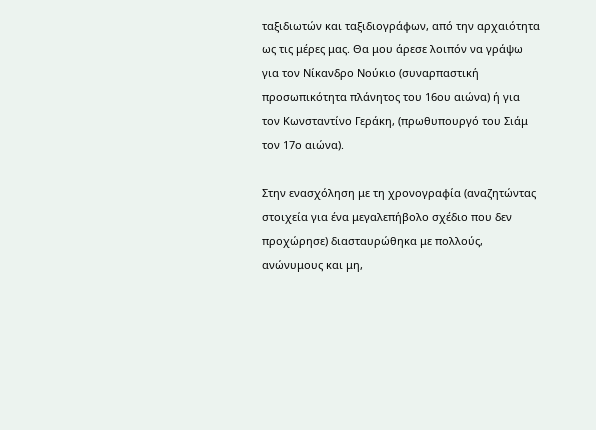ταξιδιωτών και ταξιδιογράφων, από την αρχαιότητα ως τις μέρες μας. Θα μου άρεσε λοιπόν να γράψω για τον Νίκανδρο Νούκιο (συναρπαστική προσωπικότητα πλάνητος του 16ου αιώνα) ή για τον Κωνσταντίνο Γεράκη, (πρωθυπουργό του Σιάμ τον 17ο αιώνα).

Στην ενασχόληση με τη χρονογραφία (αναζητώντας στοιχεία για ένα μεγαλεπήβολο σχέδιο που δεν προχώρησε) διασταυρώθηκα με πολλούς, ανώνυμους και μη,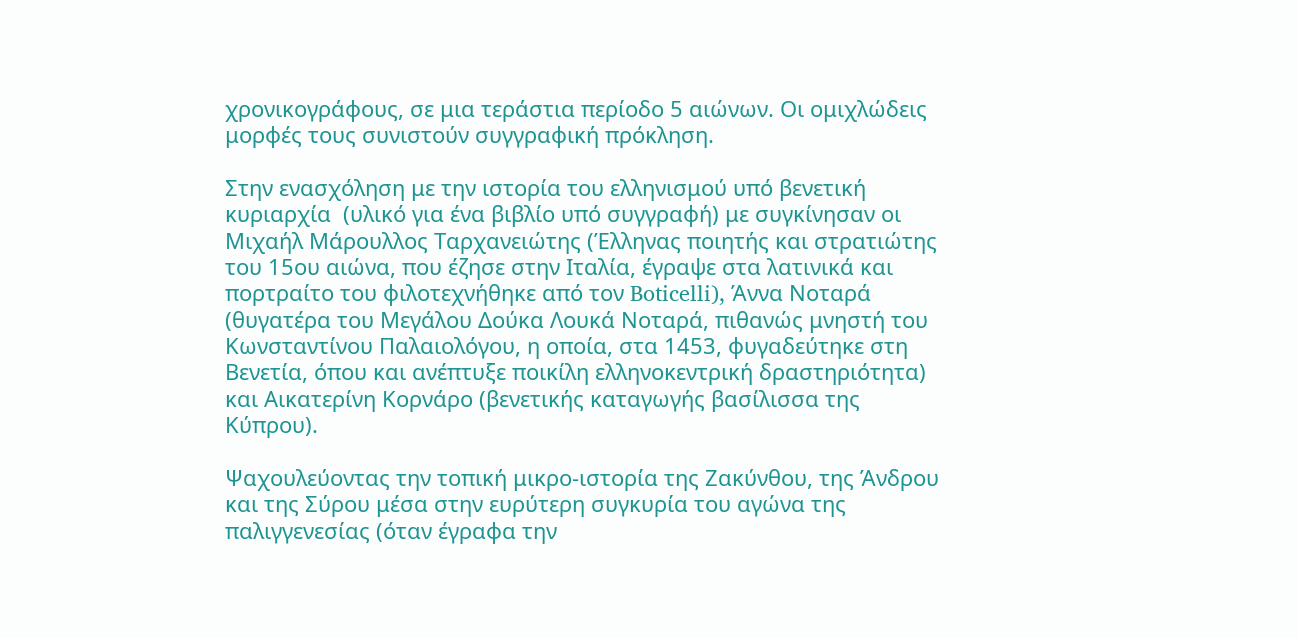χρονικογράφους, σε μια τεράστια περίοδο 5 αιώνων. Οι ομιχλώδεις μορφές τους συνιστούν συγγραφική πρόκληση.

Στην ενασχόληση με την ιστορία του ελληνισμού υπό βενετική κυριαρχία  (υλικό για ένα βιβλίο υπό συγγραφή) με συγκίνησαν οι Μιχαήλ Μάρουλλος Ταρχανειώτης (Έλληνας ποιητής και στρατιώτης του 15ου αιώνα, που έζησε στην Ιταλία, έγραψε στα λατινικά και πορτραίτο του φιλοτεχνήθηκε από τον Boticelli), Άννα Νοταρά (θυγατέρα του Μεγάλου Δούκα Λουκά Νοταρά, πιθανώς μνηστή του Κωνσταντίνου Παλαιολόγου, η οποία, στα 1453, φυγαδεύτηκε στη Βενετία, όπου και ανέπτυξε ποικίλη ελληνοκεντρική δραστηριότητα) και Αικατερίνη Κορνάρο (βενετικής καταγωγής βασίλισσα της Κύπρου).

Ψαχουλεύοντας την τοπική μικρο-ιστορία της Ζακύνθου, της Άνδρου και της Σύρου μέσα στην ευρύτερη συγκυρία του αγώνα της παλιγγενεσίας (όταν έγραφα την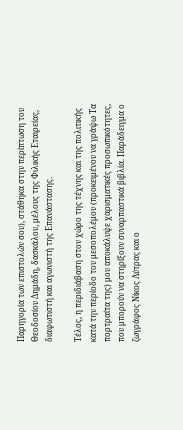Παρηγορία των επιστολών σου), στάθηκα στην περίπτωση του Θεοδοσίου Δημάδη, δασκάλου, μέλους της Φιλικής Εταιρείας, διαφωτιστή και αγωνιστή της Επανάστασης.

Τέλος, η περιδιάβαση στον χώρο της τέχνης και της πολιτικής κατά την περίοδο του μεσοπολέμου (προκειμένου να γράψω Τα πορτραίτα της) μου αποκάλυψε χαρισματικές προσωπικότητες, που μπορούν να στηρίξουν συναρπαστικά βιβλία. Παράδειγμα ο ζωγράφος Νίκος Λύτρας και ο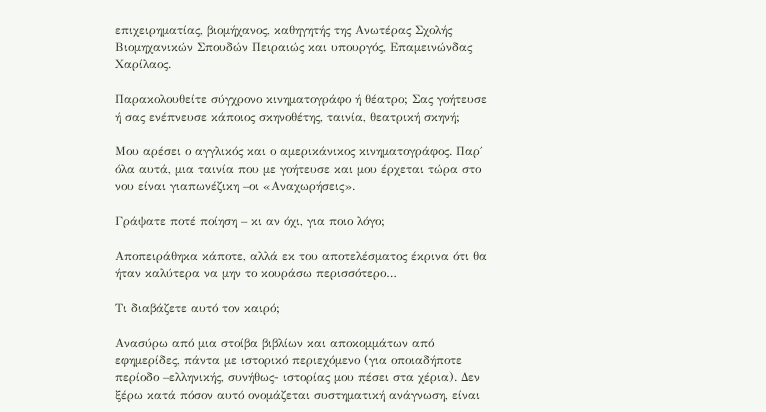επιχειρηματίας, βιομήχανος, καθηγητής της Ανωτέρας Σχολής Βιομηχανικών Σπουδών Πειραιώς και υπουργός, Επαμεινώνδας Χαρίλαος.

Παρακολουθείτε σύγχρονο κινηματογράφο ή θέατρο; Σας γοήτευσε ή σας ενέπνευσε κάποιος σκηνοθέτης, ταινία, θεατρική σκηνή;

Μου αρέσει ο αγγλικός και ο αμερικάνικος κινηματογράφος. Παρ΄ όλα αυτά, μια ταινία που με γοήτευσε και μου έρχεται τώρα στο νου είναι γιαπωνέζικη –οι «Αναχωρήσεις».

Γράψατε ποτέ ποίηση – κι αν όχι, για ποιο λόγο;

Αποπειράθηκα κάποτε, αλλά εκ του αποτελέσματος έκρινα ότι θα ήταν καλύτερα να μην το κουράσω περισσότερο…

Τι διαβάζετε αυτό τον καιρό;

Ανασύρω από μια στοίβα βιβλίων και αποκομμάτων από εφημερίδες, πάντα με ιστορικό περιεχόμενο (για οποιαδήποτε περίοδο –ελληνικής, συνήθως- ιστορίας μου πέσει στα χέρια). Δεν ξέρω κατά πόσον αυτό ονομάζεται συστηματική ανάγνωση, είναι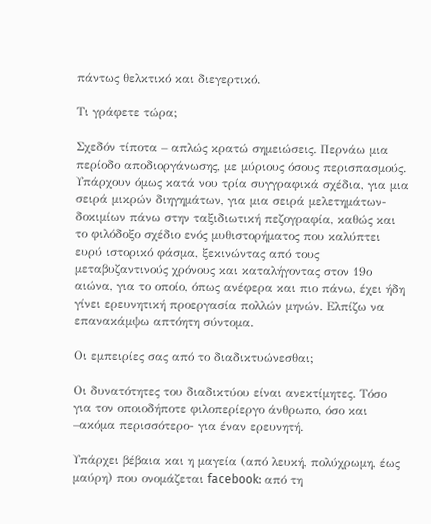πάντως θελκτικό και διεγερτικό.

Τι γράφετε τώρα;

Σχεδόν τίποτα – απλώς κρατώ σημειώσεις. Περνάω μια περίοδο αποδιοργάνωσης, με μύριους όσους περισπασμούς. Υπάρχουν όμως κατά νου τρία συγγραφικά σχέδια, για μια σειρά μικρών διηγημάτων, για μια σειρά μελετημάτων-δοκιμίων πάνω στην ταξιδιωτική πεζογραφία, καθώς και το φιλόδοξο σχέδιο ενός μυθιστορήματος που καλύπτει ευρύ ιστορικό φάσμα, ξεκινώντας από τους μεταβυζαντινούς χρόνους και καταλήγοντας στον 19ο αιώνα, για το οποίο, όπως ανέφερα και πιο πάνω, έχει ήδη γίνει ερευνητική προεργασία πολλών μηνών. Ελπίζω να επανακάμψω απτόητη σύντομα.

Οι εμπειρίες σας από το διαδικτυώνεσθαι;

Οι δυνατότητες του διαδικτύου είναι ανεκτίμητες. Τόσο για τον οποιοδήποτε φιλοπερίεργο άνθρωπο, όσο και –ακόμα περισσότερο- για έναν ερευνητή.

Υπάρχει βέβαια και η μαγεία (από λευκή, πολύχρωμη, έως μαύρη) που ονομάζεται facebook: από τη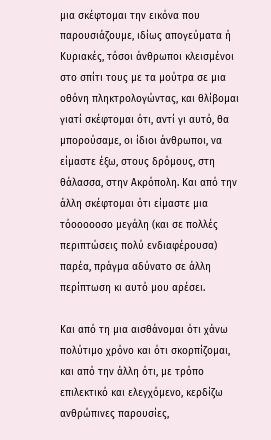μια σκέφτομαι την εικόνα που παρουσιάζουμε, ιδίως απογεύματα ή Κυριακές, τόσοι άνθρωποι κλεισμένοι στο σπίτι τους με τα μούτρα σε μια οθόνη πληκτρολογώντας, και θλίβομαι γιατί σκέφτομαι ότι, αντί γι αυτό, θα μπορούσαμε, οι ίδιοι άνθρωποι, να είμαστε έξω, στους δρόμους, στη θάλασσα, στην Ακρόπολη. Και από την άλλη σκέφτομαι ότι είμαστε μια τόοοοοοσο μεγάλη (και σε πολλές περιπτώσεις πολύ ενδιαφέρουσα) παρέα, πράγμα αδύνατο σε άλλη περίπτωση κι αυτό μου αρέσει.

Και από τη μια αισθάνομαι ότι χάνω πολύτιμο χρόνο και ότι σκορπίζομαι, και από την άλλη ότι, με τρόπο επιλεκτικό και ελεγχόμενο, κερδίζω ανθρώπινες παρουσίες,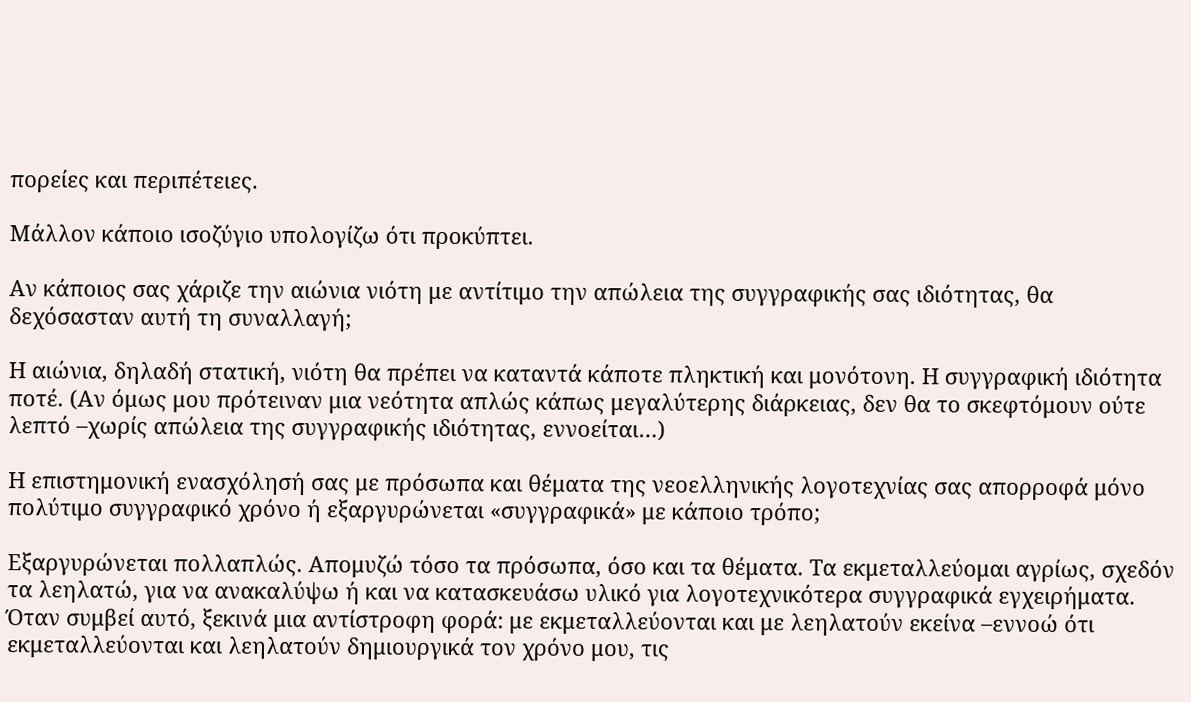πορείες και περιπέτειες.

Μάλλον κάποιο ισοζύγιο υπολογίζω ότι προκύπτει.

Αν κάποιος σας χάριζε την αιώνια νιότη με αντίτιμο την απώλεια της συγγραφικής σας ιδιότητας, θα δεχόσασταν αυτή τη συναλλαγή;

Η αιώνια, δηλαδή στατική, νιότη θα πρέπει να καταντά κάποτε πληκτική και μονότονη. Η συγγραφική ιδιότητα ποτέ. (Αν όμως μου πρότειναν μια νεότητα απλώς κάπως μεγαλύτερης διάρκειας, δεν θα το σκεφτόμουν ούτε λεπτό –χωρίς απώλεια της συγγραφικής ιδιότητας, εννοείται…)

Η επιστημονική ενασχόλησή σας με πρόσωπα και θέματα της νεοελληνικής λογοτεχνίας σας απορροφά μόνο πολύτιμο συγγραφικό χρόνο ή εξαργυρώνεται «συγγραφικά» με κάποιο τρόπο;

Εξαργυρώνεται πολλαπλώς. Απομυζώ τόσο τα πρόσωπα, όσο και τα θέματα. Τα εκμεταλλεύομαι αγρίως, σχεδόν τα λεηλατώ, για να ανακαλύψω ή και να κατασκευάσω υλικό για λογοτεχνικότερα συγγραφικά εγχειρήματα. Όταν συμβεί αυτό, ξεκινά μια αντίστροφη φορά: με εκμεταλλεύονται και με λεηλατούν εκείνα –εννοώ ότι εκμεταλλεύονται και λεηλατούν δημιουργικά τον χρόνο μου, τις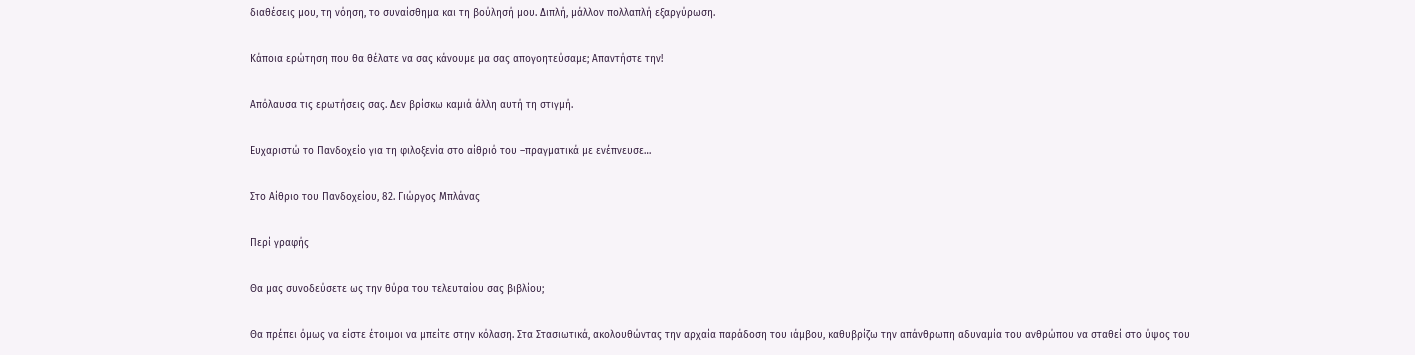διαθέσεις μου, τη νόηση, το συναίσθημα και τη βούλησή μου. Διπλή, μάλλον πολλαπλή εξαργύρωση.

Κάποια ερώτηση που θα θέλατε να σας κάνουμε μα σας απογοητεύσαμε; Απαντήστε την!

Απόλαυσα τις ερωτήσεις σας. Δεν βρίσκω καμιά άλλη αυτή τη στιγμή.

Ευχαριστώ το Πανδοχείο για τη φιλοξενία στο αίθριό του –πραγματικά με ενέπνευσε…

Στο Αίθριο του Πανδοχείου, 82. Γιώργος Μπλάνας

Περί γραφής

Θα μας συνοδεύσετε ως την θύρα του τελευταίου σας βιβλίου;

Θα πρέπει όμως να είστε έτοιμοι να μπείτε στην κόλαση. Στα Στασιωτικά, ακολουθώντας την αρχαία παράδοση του ιάμβου, καθυβρίζω την απάνθρωπη αδυναμία του ανθρώπου να σταθεί στο ύψος του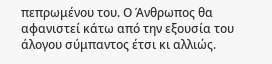πεπρωμένου του. Ο Άνθρωπος θα αφανιστεί κάτω από την εξουσία του άλογου σύμπαντος έτσι κι αλλιώς.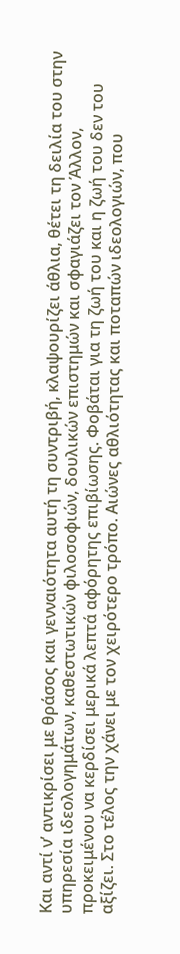Και αντί ν’ αντικρίσει με θράσος και γενναιότητα αυτή τη συντριβή, κλαψουρίζει άθλια, θέτει τη δειλία του στην υπηρεσία ιδεολογημάτων, καθεστωτικών φιλοσοφιών, δουλικών επιστημών και σφαγιάζει τον Άλλον, προκειμένου να κερδίσει μερικά λεπτά αφόρητης επιβίωσης. Φοβάται για τη ζωή του και η ζωή του δεν του αξίζει. Στο τέλος την χάνει με τον χειρότερο τρόπο. Αιώνες αθλιότητας και ποταπών ιδεολογιών, που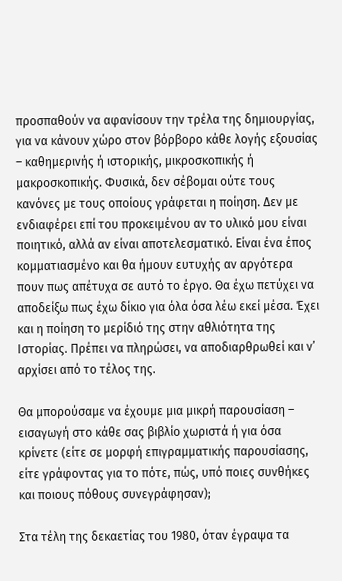προσπαθούν να αφανίσουν την τρέλα της δημιουργίας, για να κάνουν χώρο στον βόρβορο κάθε λογής εξουσίας – καθημερινής ή ιστορικής, μικροσκοπικής ή μακροσκοπικής. Φυσικά, δεν σέβομαι ούτε τους κανόνες με τους οποίους γράφεται η ποίηση. Δεν με ενδιαφέρει επί του προκειμένου αν το υλικό μου είναι ποιητικό, αλλά αν είναι αποτελεσματικό. Είναι ένα έπος κομματιασμένο και θα ήμουν ευτυχής αν αργότερα πουν πως απέτυχα σε αυτό το έργο. Θα έχω πετύχει να αποδείξω πως έχω δίκιο για όλα όσα λέω εκεί μέσα. Έχει και η ποίηση το μερίδιό της στην αθλιότητα της Ιστορίας. Πρέπει να πληρώσει, να αποδιαρθρωθεί και ν’ αρχίσει από το τέλος της.

Θα μπορούσαμε να έχουμε μια μικρή παρουσίαση – εισαγωγή στο κάθε σας βιβλίο χωριστά ή για όσα κρίνετε (είτε σε μορφή επιγραμματικής παρουσίασης, είτε γράφοντας για το πότε, πώς, υπό ποιες συνθήκες και ποιους πόθους συνεγράφησαν);

Στα τέλη της δεκαετίας του 1980, όταν έγραψα τα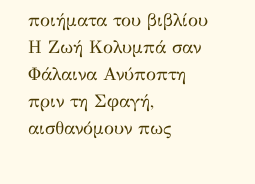ποιήματα του βιβλίου Η Ζωή Κολυμπά σαν Φάλαινα Ανύποπτη πριν τη Σφαγή, αισθανόμουν πως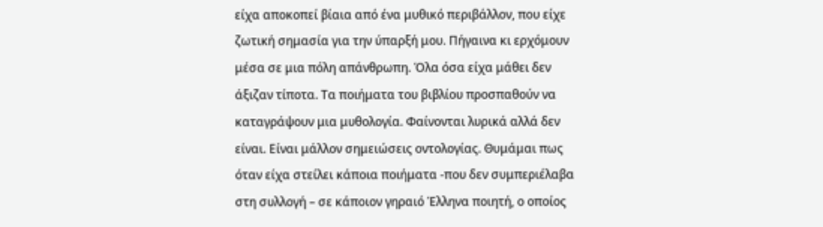είχα αποκοπεί βίαια από ένα μυθικό περιβάλλον, που είχε ζωτική σημασία για την ύπαρξή μου. Πήγαινα κι ερχόμουν μέσα σε μια πόλη απάνθρωπη. Όλα όσα είχα μάθει δεν άξιζαν τίποτα. Τα ποιήματα του βιβλίου προσπαθούν να καταγράψουν μια μυθολογία. Φαίνονται λυρικά αλλά δεν είναι. Είναι μάλλον σημειώσεις οντολογίας. Θυμάμαι πως όταν είχα στείλει κάποια ποιήματα -που δεν συμπεριέλαβα στη συλλογή – σε κάποιον γηραιό Έλληνα ποιητή, ο οποίος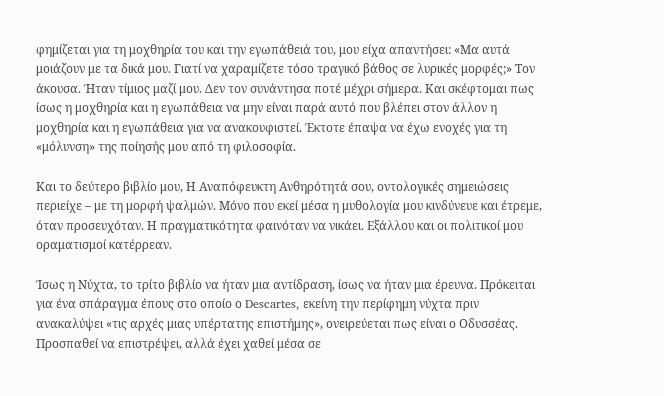φημίζεται για τη μοχθηρία του και την εγωπάθειά του, μου είχα απαντήσει: «Μα αυτά μοιάζουν με τα δικά μου. Γιατί να χαραμίζετε τόσο τραγικό βάθος σε λυρικές μορφές;» Τον άκουσα. Ήταν τίμιος μαζί μου. Δεν τον συνάντησα ποτέ μέχρι σήμερα. Και σκέφτομαι πως ίσως η μοχθηρία και η εγωπάθεια να μην είναι παρά αυτό που βλέπει στον άλλον η μοχθηρία και η εγωπάθεια για να ανακουφιστεί. Έκτοτε έπαψα να έχω ενοχές για τη «μόλυνση» της ποίησής μου από τη φιλοσοφία.

Και το δεύτερο βιβλίο μου, Η Αναπόφευκτη Ανθηρότητά σου, οντολογικές σημειώσεις περιείχε – με τη μορφή ψαλμών. Μόνο που εκεί μέσα η μυθολογία μου κινδύνευε και έτρεμε, όταν προσευχόταν. Η πραγματικότητα φαινόταν να νικάει. Εξάλλου και οι πολιτικοί μου οραματισμοί κατέρρεαν.

Ίσως η Νύχτα, το τρίτο βιβλίο να ήταν μια αντίδραση, ίσως να ήταν μια έρευνα. Πρόκειται για ένα σπάραγμα έπους στο οποίο ο Descartes, εκείνη την περίφημη νύχτα πριν ανακαλύψει «τις αρχές μιας υπέρτατης επιστήμης», ονειρεύεται πως είναι ο Οδυσσέας. Προσπαθεί να επιστρέψει, αλλά έχει χαθεί μέσα σε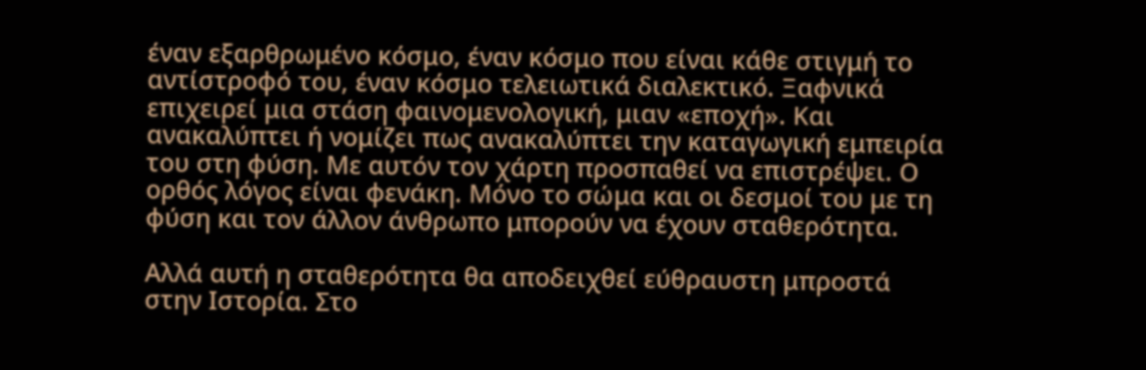έναν εξαρθρωμένο κόσμο, έναν κόσμο που είναι κάθε στιγμή το αντίστροφό του, έναν κόσμο τελειωτικά διαλεκτικό. Ξαφνικά επιχειρεί μια στάση φαινομενολογική, μιαν «εποχή». Και ανακαλύπτει ή νομίζει πως ανακαλύπτει την καταγωγική εμπειρία του στη φύση. Με αυτόν τον χάρτη προσπαθεί να επιστρέψει. Ο ορθός λόγος είναι φενάκη. Μόνο το σώμα και οι δεσμοί του με τη φύση και τον άλλον άνθρωπο μπορούν να έχουν σταθερότητα.

Αλλά αυτή η σταθερότητα θα αποδειχθεί εύθραυστη μπροστά στην Ιστορία. Στο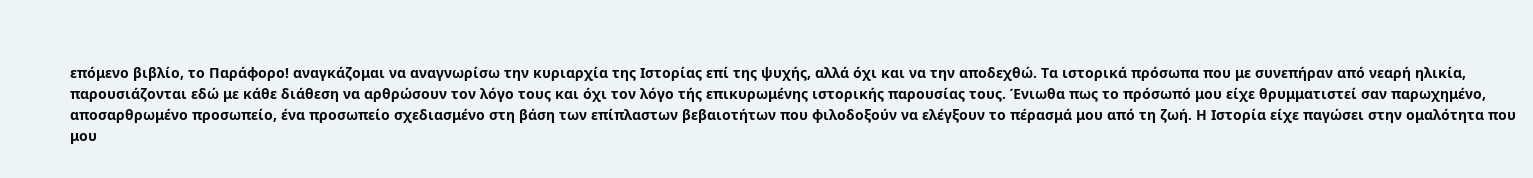επόμενο βιβλίο, το Παράφορο! αναγκάζομαι να αναγνωρίσω την κυριαρχία της Ιστορίας επί της ψυχής, αλλά όχι και να την αποδεχθώ. Τα ιστορικά πρόσωπα που με συνεπήραν από νεαρή ηλικία, παρουσιάζονται εδώ με κάθε διάθεση να αρθρώσουν τον λόγο τους και όχι τον λόγο τής επικυρωμένης ιστορικής παρουσίας τους. Ένιωθα πως το πρόσωπό μου είχε θρυμματιστεί σαν παρωχημένο, αποσαρθρωμένο προσωπείο, ένα προσωπείο σχεδιασμένο στη βάση των επίπλαστων βεβαιοτήτων που φιλοδοξούν να ελέγξουν το πέρασμά μου από τη ζωή. Η Ιστορία είχε παγώσει στην ομαλότητα που μου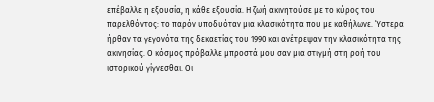επέβαλλε η εξουσία, η κάθε εξουσία. Η ζωή ακινητούσε με το κύρος του παρελθόντος: το παρόν υποδυόταν μια κλασικότητα που με καθήλωνε. Ύστερα ήρθαν τα γεγονότα της δεκαετίας του 1990 και ανέτρεψαν την κλασικότητα της ακινησίας. Ο κόσμος πρόβαλλε μπροστά μου σαν μια στιγμή στη ροή του ιστορικού γίγνεσθαι. Οι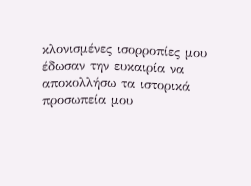κλονισμένες ισορροπίες μου έδωσαν την ευκαιρία να αποκολλήσω τα ιστορικά προσωπεία μου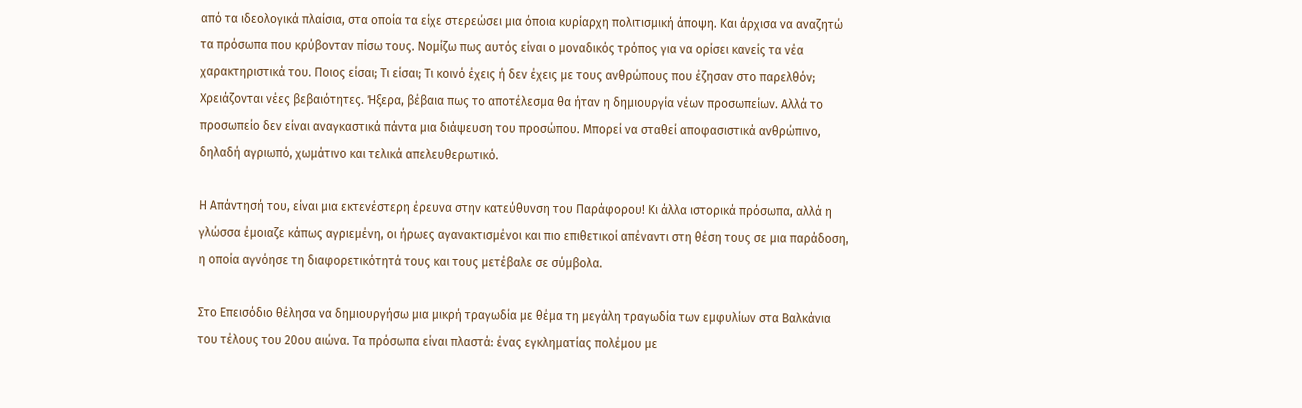από τα ιδεολογικά πλαίσια, στα οποία τα είχε στερεώσει μια όποια κυρίαρχη πολιτισμική άποψη. Και άρχισα να αναζητώ τα πρόσωπα που κρύβονταν πίσω τους. Νομίζω πως αυτός είναι ο μοναδικός τρόπος για να ορίσει κανείς τα νέα χαρακτηριστικά του. Ποιος είσαι; Τι είσαι; Τι κοινό έχεις ή δεν έχεις με τους ανθρώπους που έζησαν στο παρελθόν; Χρειάζονται νέες βεβαιότητες. Ήξερα, βέβαια πως το αποτέλεσμα θα ήταν η δημιουργία νέων προσωπείων. Αλλά το προσωπείο δεν είναι αναγκαστικά πάντα μια διάψευση του προσώπου. Μπορεί να σταθεί αποφασιστικά ανθρώπινο, δηλαδή αγριωπό, χωμάτινο και τελικά απελευθερωτικό.

Η Απάντησή του, είναι μια εκτενέστερη έρευνα στην κατεύθυνση του Παράφορου! Κι άλλα ιστορικά πρόσωπα, αλλά η γλώσσα έμοιαζε κάπως αγριεμένη, οι ήρωες αγανακτισμένοι και πιο επιθετικοί απέναντι στη θέση τους σε μια παράδοση, η οποία αγνόησε τη διαφορετικότητά τους και τους μετέβαλε σε σύμβολα.

Στο Επεισόδιο θέλησα να δημιουργήσω μια μικρή τραγωδία με θέμα τη μεγάλη τραγωδία των εμφυλίων στα Βαλκάνια του τέλους του 20ου αιώνα. Τα πρόσωπα είναι πλαστά: ένας εγκληματίας πολέμου με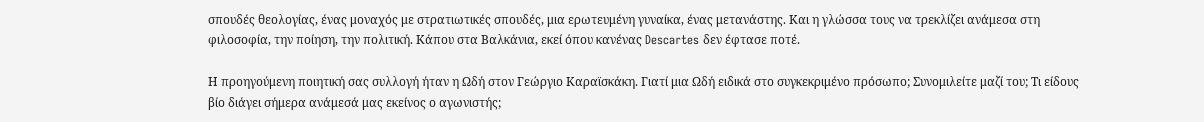σπουδές θεολογίας, ένας μοναχός με στρατιωτικές σπουδές, μια ερωτευμένη γυναίκα, ένας μετανάστης. Και η γλώσσα τους να τρεκλίζει ανάμεσα στη φιλοσοφία, την ποίηση, την πολιτική. Κάπου στα Βαλκάνια, εκεί όπου κανένας Descartes δεν έφτασε ποτέ.

Η προηγούμενη ποιητική σας συλλογή ήταν η Ωδή στον Γεώργιο Καραϊσκάκη. Γιατί μια Ωδή ειδικά στο συγκεκριμένο πρόσωπο; Συνομιλείτε μαζί του; Τι είδους βίο διάγει σήμερα ανάμεσά μας εκείνος ο αγωνιστής;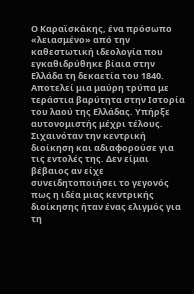Ο Καραϊσκάκης, ένα πρόσωπο «λειασμένο» από την καθεστωτική ιδεολογία που εγκαθιδρύθηκε βίαια στην Ελλάδα τη δεκαετία του 1840. Αποτελεί μια μαύρη τρύπα με τεράστια βαρύτητα στην Ιστορία του λαού της Ελλάδας. Υπήρξε αυτονομιστής μέχρι τέλους. Σιχαινόταν την κεντρική διοίκηση και αδιαφορούσε για τις εντολές της. Δεν είμαι βέβαιος αν είχε συνειδητοποιήσει το γεγονός πως η ιδέα μιας κεντρικής διοίκησης ήταν ένας ελιγμός για τη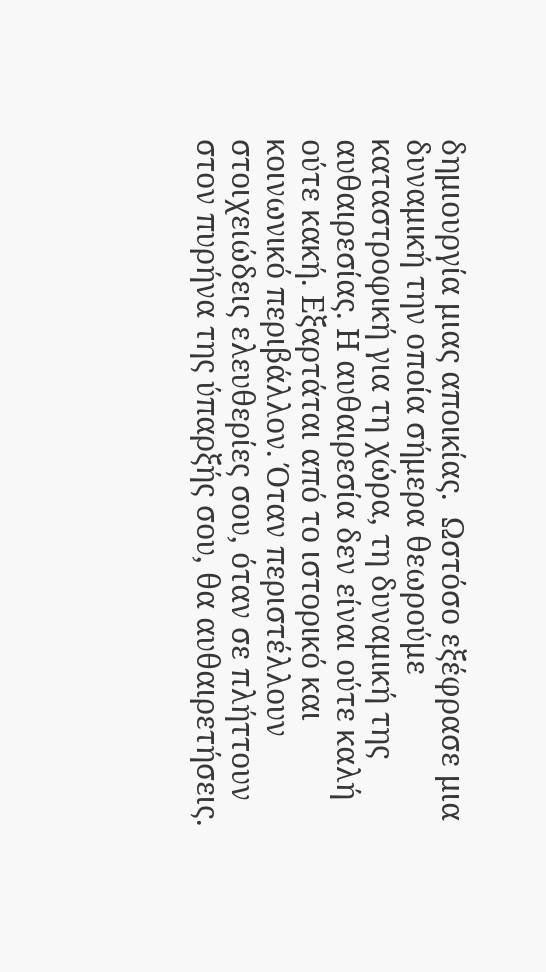δημιουργία μιας αποικίας.  Ωστόσο εξέφρασε μια δυναμική την οποία σήμερα θεωρούμε καταστροφική για τη χώρα, τη δυναμική της αυθαιρεσίας. Η αυθαιρεσία δεν είναι ούτε καλή ούτε κακή. Εξαρτάται από το ιστορικό και κοινωνικό περιβάλλον. Όταν περιστέλλουν στοιχειώδεις ελευθερίες σου, όταν σε πλήττουν στον πυρήνα της ύπαρξής σου, θα αυθαιρετήσεις.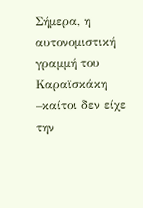Σήμερα, η αυτονομιστική γραμμή του Καραϊσκάκη –καίτοι δεν είχε την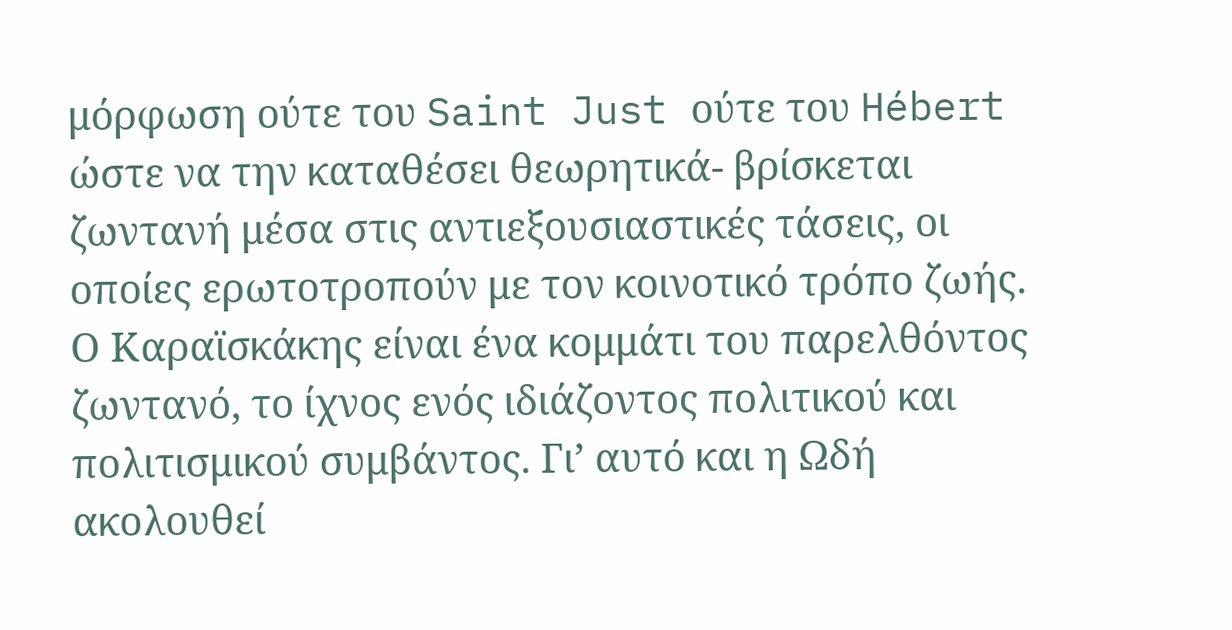μόρφωση ούτε του Saint Just ούτε του Hébert ώστε να την καταθέσει θεωρητικά- βρίσκεται ζωντανή μέσα στις αντιεξουσιαστικές τάσεις, οι οποίες ερωτοτροπούν με τον κοινοτικό τρόπο ζωής. Ο Καραϊσκάκης είναι ένα κομμάτι του παρελθόντος ζωντανό, το ίχνος ενός ιδιάζοντος πολιτικού και πολιτισμικού συμβάντος. Γι’ αυτό και η Ωδή ακολουθεί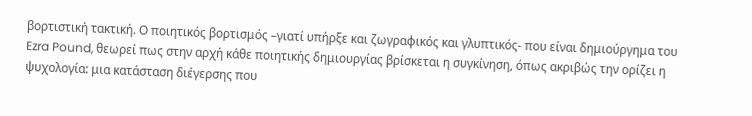βορτιστική τακτική. Ο ποιητικός βορτισμός –γιατί υπήρξε και ζωγραφικός και γλυπτικός- που είναι δημιούργημα του Ezra Pound, θεωρεί πως στην αρχή κάθε ποιητικής δημιουργίας βρίσκεται η συγκίνηση, όπως ακριβώς την ορίζει η ψυχολογία: μια κατάσταση διέγερσης που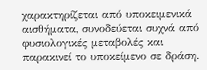χαρακτηρίζεται από υποκειμενικά αισθήματα, συνοδεύεται συχνά από φυσιολογικές μεταβολές και παρακινεί το υποκείμενο σε δράση.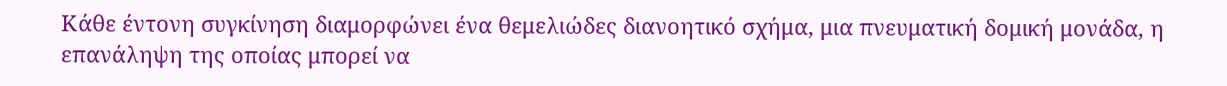Κάθε έντονη συγκίνηση διαμορφώνει ένα θεμελιώδες διανοητικό σχήμα, μια πνευματική δομική μονάδα, η επανάληψη της οποίας μπορεί να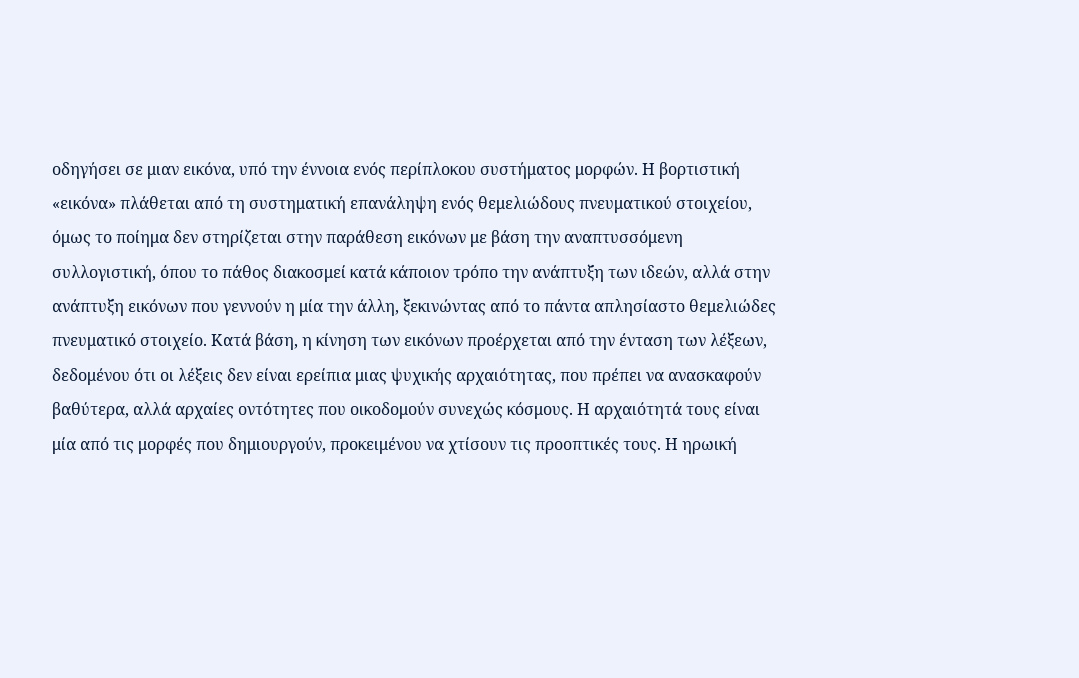οδηγήσει σε μιαν εικόνα, υπό την έννοια ενός περίπλοκου συστήματος μορφών. Η βορτιστική «εικόνα» πλάθεται από τη συστηματική επανάληψη ενός θεμελιώδους πνευματικού στοιχείου, όμως το ποίημα δεν στηρίζεται στην παράθεση εικόνων με βάση την αναπτυσσόμενη συλλογιστική, όπου το πάθος διακοσμεί κατά κάποιον τρόπο την ανάπτυξη των ιδεών, αλλά στην ανάπτυξη εικόνων που γεννούν η μία την άλλη, ξεκινώντας από το πάντα απλησίαστο θεμελιώδες πνευματικό στοιχείο. Κατά βάση, η κίνηση των εικόνων προέρχεται από την ένταση των λέξεων, δεδομένου ότι οι λέξεις δεν είναι ερείπια μιας ψυχικής αρχαιότητας, που πρέπει να ανασκαφούν βαθύτερα, αλλά αρχαίες οντότητες που οικοδομούν συνεχώς κόσμους. Η αρχαιότητά τους είναι μία από τις μορφές που δημιουργούν, προκειμένου να χτίσουν τις προοπτικές τους. Η ηρωική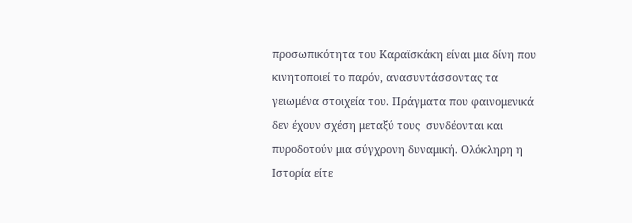προσωπικότητα του Καραϊσκάκη είναι μια δίνη που κινητοποιεί το παρόν, ανασυντάσσοντας τα γειωμένα στοιχεία του. Πράγματα που φαινομενικά δεν έχουν σχέση μεταξύ τους  συνδέονται και πυροδοτούν μια σύγχρονη δυναμική. Ολόκληρη η Ιστορία είτε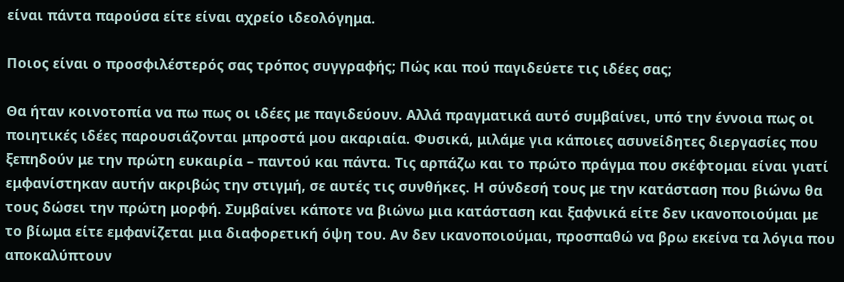είναι πάντα παρούσα είτε είναι αχρείο ιδεολόγημα.

Ποιος είναι ο προσφιλέστερός σας τρόπος συγγραφής; Πώς και πού παγιδεύετε τις ιδέες σας;

Θα ήταν κοινοτοπία να πω πως οι ιδέες με παγιδεύουν. Αλλά πραγματικά αυτό συμβαίνει, υπό την έννοια πως οι ποιητικές ιδέες παρουσιάζονται μπροστά μου ακαριαία. Φυσικά, μιλάμε για κάποιες ασυνείδητες διεργασίες που ξεπηδούν με την πρώτη ευκαιρία – παντού και πάντα. Τις αρπάζω και το πρώτο πράγμα που σκέφτομαι είναι γιατί εμφανίστηκαν αυτήν ακριβώς την στιγμή, σε αυτές τις συνθήκες. Η σύνδεσή τους με την κατάσταση που βιώνω θα τους δώσει την πρώτη μορφή. Συμβαίνει κάποτε να βιώνω μια κατάσταση και ξαφνικά είτε δεν ικανοποιούμαι με το βίωμα είτε εμφανίζεται μια διαφορετική όψη του. Αν δεν ικανοποιούμαι, προσπαθώ να βρω εκείνα τα λόγια που αποκαλύπτουν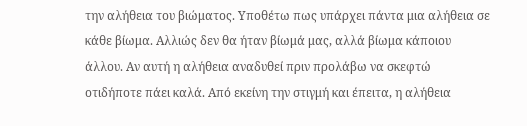την αλήθεια του βιώματος. Υποθέτω πως υπάρχει πάντα μια αλήθεια σε κάθε βίωμα. Αλλιώς δεν θα ήταν βίωμά μας, αλλά βίωμα κάποιου άλλου. Αν αυτή η αλήθεια αναδυθεί πριν προλάβω να σκεφτώ οτιδήποτε πάει καλά. Από εκείνη την στιγμή και έπειτα, η αλήθεια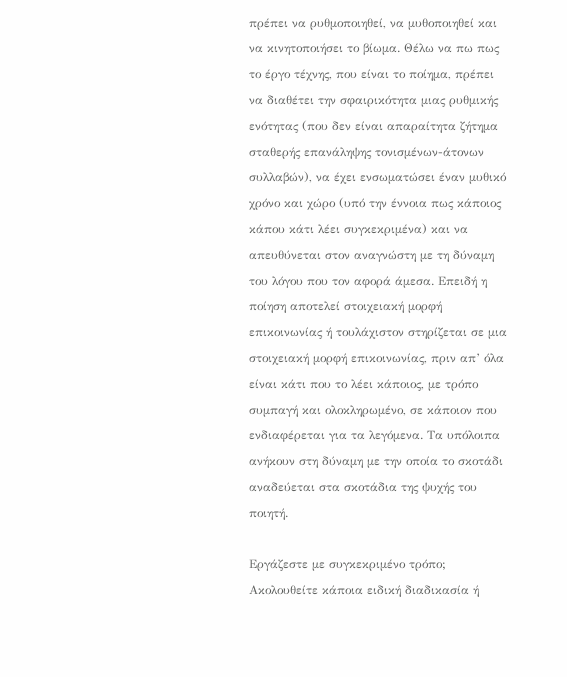πρέπει να ρυθμοποιηθεί, να μυθοποιηθεί και να κινητοποιήσει το βίωμα. Θέλω να πω πως το έργο τέχνης, που είναι το ποίημα, πρέπει να διαθέτει την σφαιρικότητα μιας ρυθμικής ενότητας (που δεν είναι απαραίτητα ζήτημα σταθερής επανάληψης τονισμένων-άτονων συλλαβών), να έχει ενσωματώσει έναν μυθικό χρόνο και χώρο (υπό την έννοια πως κάποιος κάπου κάτι λέει συγκεκριμένα) και να απευθύνεται στον αναγνώστη με τη δύναμη του λόγου που τον αφορά άμεσα. Επειδή η ποίηση αποτελεί στοιχειακή μορφή επικοινωνίας ή τουλάχιστον στηρίζεται σε μια στοιχειακή μορφή επικοινωνίας, πριν απ’ όλα είναι κάτι που το λέει κάποιος, με τρόπο συμπαγή και ολοκληρωμένο, σε κάποιον που ενδιαφέρεται για τα λεγόμενα. Τα υπόλοιπα ανήκουν στη δύναμη με την οποία το σκοτάδι αναδεύεται στα σκοτάδια της ψυχής του ποιητή.

Εργάζεστε με συγκεκριμένο τρόπο; Ακολουθείτε κάποια ειδική διαδικασία ή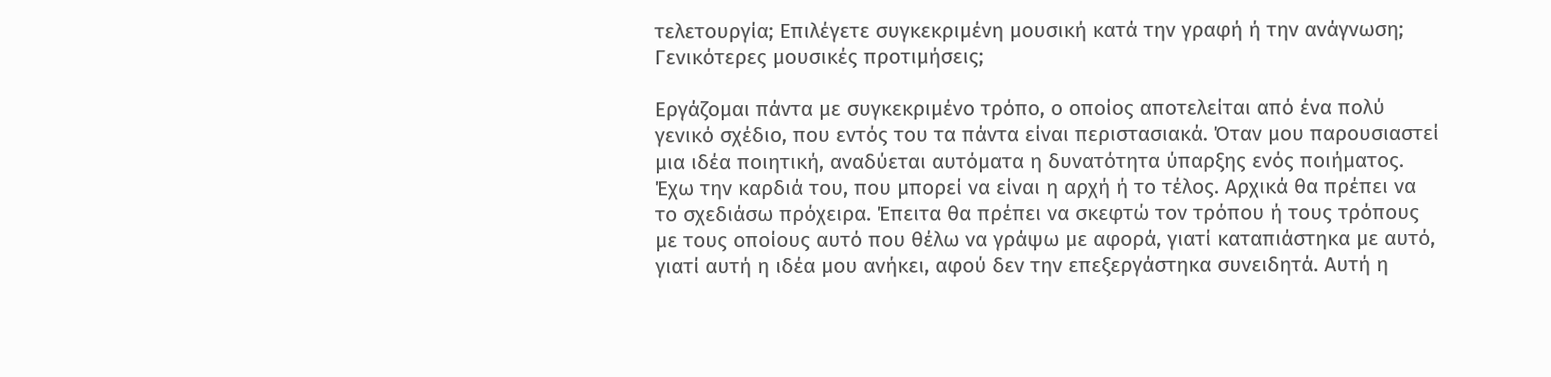τελετουργία; Επιλέγετε συγκεκριμένη μουσική κατά την γραφή ή την ανάγνωση; Γενικότερες μουσικές προτιμήσεις;

Εργάζομαι πάντα με συγκεκριμένο τρόπο, ο οποίος αποτελείται από ένα πολύ γενικό σχέδιο, που εντός του τα πάντα είναι περιστασιακά. Όταν μου παρουσιαστεί μια ιδέα ποιητική, αναδύεται αυτόματα η δυνατότητα ύπαρξης ενός ποιήματος. Έχω την καρδιά του, που μπορεί να είναι η αρχή ή το τέλος. Αρχικά θα πρέπει να το σχεδιάσω πρόχειρα. Έπειτα θα πρέπει να σκεφτώ τον τρόπου ή τους τρόπους με τους οποίους αυτό που θέλω να γράψω με αφορά, γιατί καταπιάστηκα με αυτό, γιατί αυτή η ιδέα μου ανήκει, αφού δεν την επεξεργάστηκα συνειδητά. Αυτή η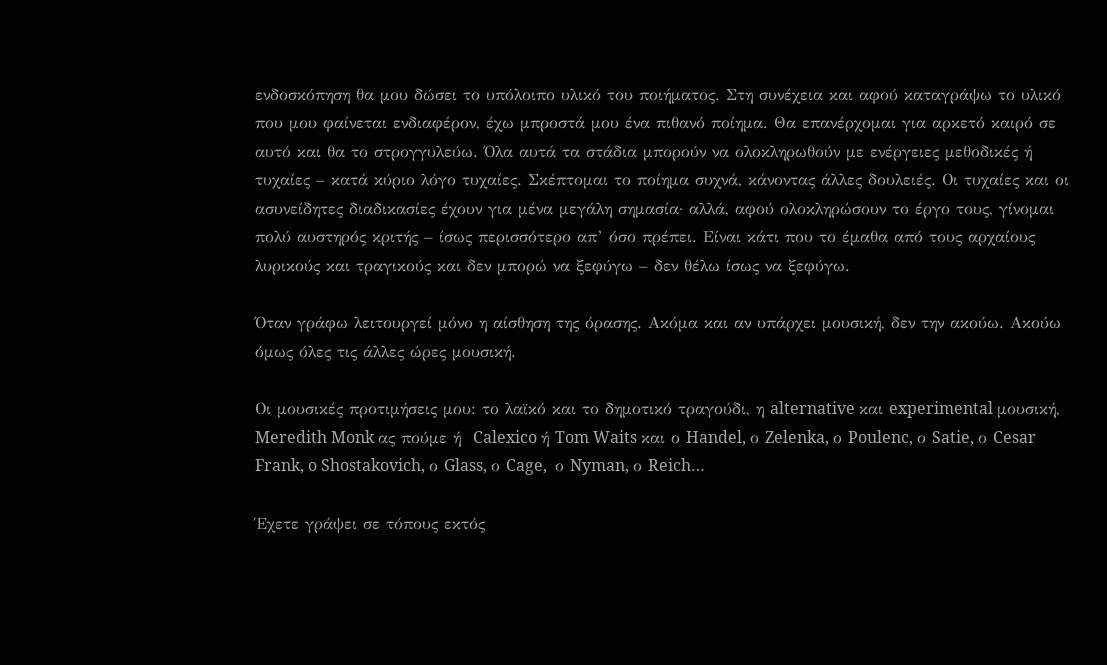ενδοσκόπηση θα μου δώσει το υπόλοιπο υλικό του ποιήματος. Στη συνέχεια και αφού καταγράψω το υλικό που μου φαίνεται ενδιαφέρον, έχω μπροστά μου ένα πιθανό ποίημα. Θα επανέρχομαι για αρκετό καιρό σε αυτό και θα το στρογγυλεύω. Όλα αυτά τα στάδια μπορούν να ολοκληρωθούν με ενέργειες μεθοδικές ή τυχαίες – κατά κύριο λόγο τυχαίες. Σκέπτομαι το ποίημα συχνά, κάνοντας άλλες δουλειές. Οι τυχαίες και οι ασυνείδητες διαδικασίες έχουν για μένα μεγάλη σημασία· αλλά, αφού ολοκληρώσουν το έργο τους, γίνομαι πολύ αυστηρός κριτής – ίσως περισσότερο απ’ όσο πρέπει. Είναι κάτι που το έμαθα από τους αρχαίους λυρικούς και τραγικούς και δεν μπορώ να ξεφύγω – δεν θέλω ίσως να ξεφύγω.

Όταν γράφω λειτουργεί μόνο η αίσθηση της όρασης. Ακόμα και αν υπάρχει μουσική, δεν την ακούω. Ακούω όμως όλες τις άλλες ώρες μουσική.

Οι μουσικές προτιμήσεις μου: το λαϊκό και το δημοτικό τραγούδι, η alternative και experimental μουσική, Meredith Monk ας πούμε ή  Calexico ή Tom Waits και ο Handel, ο Zelenka, ο Poulenc, ο Satie, ο Cesar Frank, o Shostakovich, ο Glass, ο Cage,  ο Nyman, ο Reich…

Έχετε γράψει σε τόπους εκτός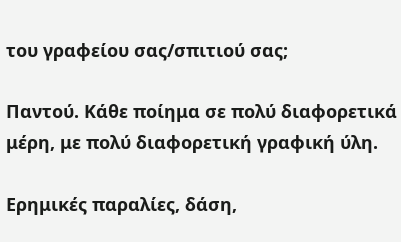του γραφείου σας/σπιτιού σας;

Παντού. Κάθε ποίημα σε πολύ διαφορετικά μέρη, με πολύ διαφορετική γραφική ύλη.

Ερημικές παραλίες, δάση,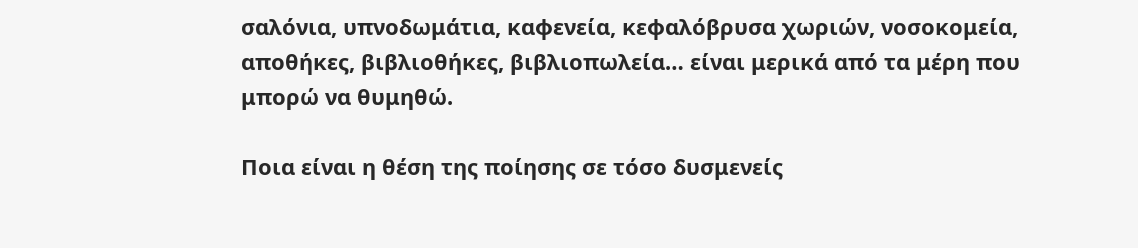σαλόνια, υπνοδωμάτια, καφενεία, κεφαλόβρυσα χωριών, νοσοκομεία, αποθήκες, βιβλιοθήκες, βιβλιοπωλεία… είναι μερικά από τα μέρη που μπορώ να θυμηθώ.

Ποια είναι η θέση της ποίησης σε τόσο δυσμενείς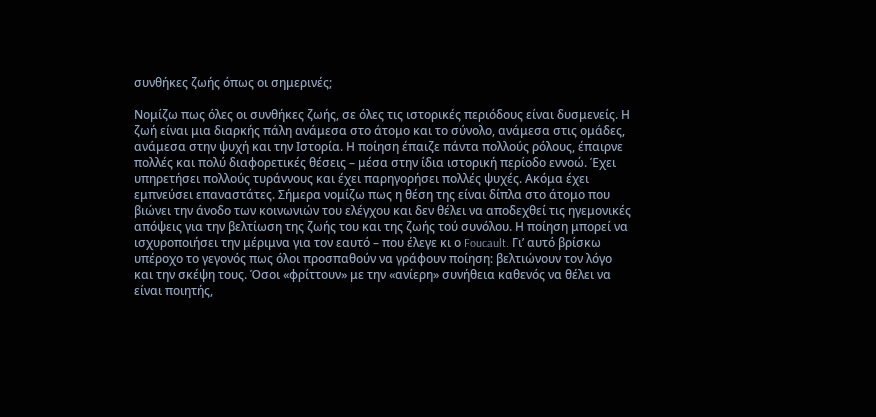συνθήκες ζωής όπως οι σημερινές;

Νομίζω πως όλες οι συνθήκες ζωής, σε όλες τις ιστορικές περιόδους είναι δυσμενείς. Η ζωή είναι μια διαρκής πάλη ανάμεσα στο άτομο και το σύνολο, ανάμεσα στις ομάδες, ανάμεσα στην ψυχή και την Ιστορία. Η ποίηση έπαιζε πάντα πολλούς ρόλους, έπαιρνε πολλές και πολύ διαφορετικές θέσεις – μέσα στην ίδια ιστορική περίοδο εννοώ. Έχει υπηρετήσει πολλούς τυράννους και έχει παρηγορήσει πολλές ψυχές. Ακόμα έχει εμπνεύσει επαναστάτες. Σήμερα νομίζω πως η θέση της είναι δίπλα στο άτομο που βιώνει την άνοδο των κοινωνιών του ελέγχου και δεν θέλει να αποδεχθεί τις ηγεμονικές απόψεις για την βελτίωση της ζωής του και της ζωής τού συνόλου. Η ποίηση μπορεί να ισχυροποιήσει την μέριμνα για τον εαυτό – που έλεγε κι ο Foucault. Γι’ αυτό βρίσκω υπέροχο το γεγονός πως όλοι προσπαθούν να γράφουν ποίηση: βελτιώνουν τον λόγο και την σκέψη τους. Όσοι «φρίττουν» με την «ανίερη» συνήθεια καθενός να θέλει να είναι ποιητής,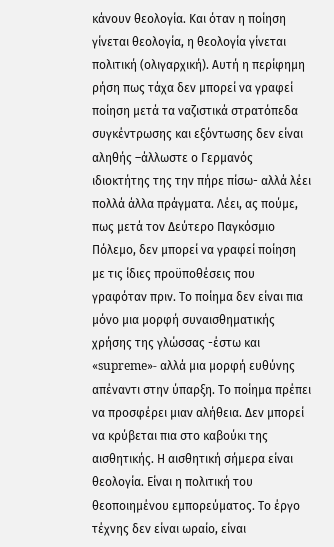κάνουν θεολογία. Και όταν η ποίηση γίνεται θεολογία, η θεολογία γίνεται πολιτική (ολιγαρχική). Αυτή η περίφημη ρήση πως τάχα δεν μπορεί να γραφεί ποίηση μετά τα ναζιστικά στρατόπεδα συγκέντρωσης και εξόντωσης δεν είναι αληθής –άλλωστε ο Γερμανός ιδιοκτήτης της την πήρε πίσω- αλλά λέει πολλά άλλα πράγματα. Λέει, ας πούμε, πως μετά τον Δεύτερο Παγκόσμιο Πόλεμο, δεν μπορεί να γραφεί ποίηση με τις ίδιες προϋποθέσεις που γραφόταν πριν. Το ποίημα δεν είναι πια μόνο μια μορφή συναισθηματικής χρήσης της γλώσσας -έστω και «supreme»- αλλά μια μορφή ευθύνης απέναντι στην ύπαρξη. Το ποίημα πρέπει να προσφέρει μιαν αλήθεια. Δεν μπορεί να κρύβεται πια στο καβούκι της αισθητικής. Η αισθητική σήμερα είναι θεολογία. Είναι η πολιτική του θεοποιημένου εμπορεύματος. Το έργο τέχνης δεν είναι ωραίο, είναι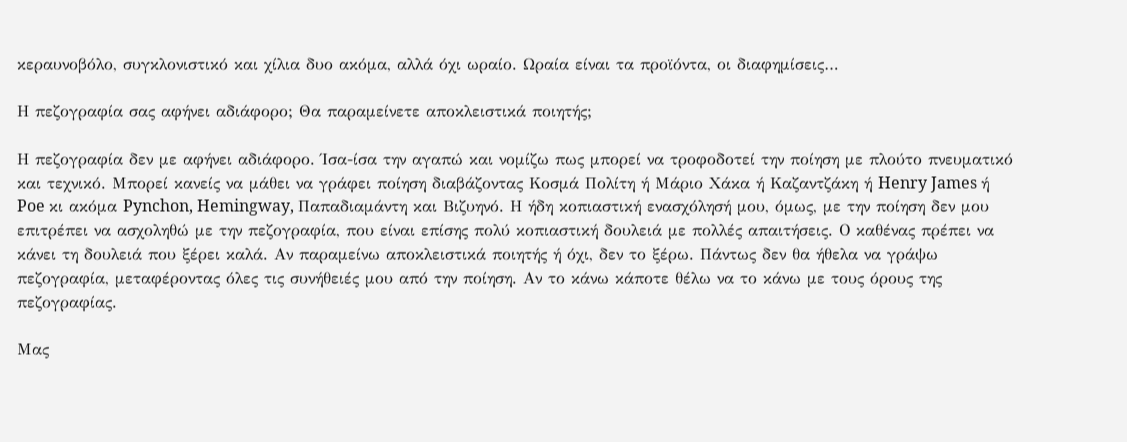κεραυνοβόλο, συγκλονιστικό και χίλια δυο ακόμα, αλλά όχι ωραίο. Ωραία είναι τα προϊόντα, οι διαφημίσεις…

Η πεζογραφία σας αφήνει αδιάφορο; Θα παραμείνετε αποκλειστικά ποιητής;

Η πεζογραφία δεν με αφήνει αδιάφορο. Ίσα-ίσα την αγαπώ και νομίζω πως μπορεί να τροφοδοτεί την ποίηση με πλούτο πνευματικό και τεχνικό. Μπορεί κανείς να μάθει να γράφει ποίηση διαβάζοντας Κοσμά Πολίτη ή Μάριο Χάκα ή Καζαντζάκη ή Henry James ή Poe κι ακόμα Pynchon, Hemingway, Παπαδιαμάντη και Βιζυηνό. Η ήδη κοπιαστική ενασχόλησή μου, όμως, με την ποίηση δεν μου επιτρέπει να ασχοληθώ με την πεζογραφία, που είναι επίσης πολύ κοπιαστική δουλειά με πολλές απαιτήσεις. Ο καθένας πρέπει να κάνει τη δουλειά που ξέρει καλά. Αν παραμείνω αποκλειστικά ποιητής ή όχι, δεν το ξέρω. Πάντως δεν θα ήθελα να γράψω πεζογραφία, μεταφέροντας όλες τις συνήθειές μου από την ποίηση. Αν το κάνω κάποτε θέλω να το κάνω με τους όρους της πεζογραφίας.

Μας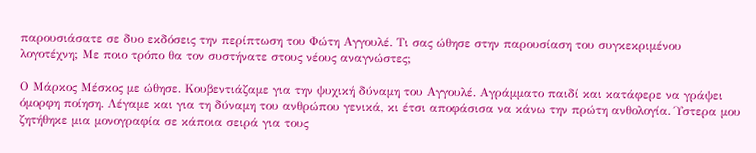παρουσιάσατε σε δυο εκδόσεις την περίπτωση του Φώτη Αγγουλέ. Τι σας ώθησε στην παρουσίαση του συγκεκριμένου λογοτέχνη; Με ποιο τρόπο θα τον συστήνατε στους νέους αναγνώστες;

Ο Μάρκος Μέσκος με ώθησε. Κουβεντιάζαμε για την ψυχική δύναμη του Αγγουλέ. Αγράμματο παιδί και κατάφερε να γράψει όμορφη ποίηση. Λέγαμε και για τη δύναμη του ανθρώπου γενικά, κι έτσι αποφάσισα να κάνω την πρώτη ανθολογία. Ύστερα μου ζητήθηκε μια μονογραφία σε κάποια σειρά για τους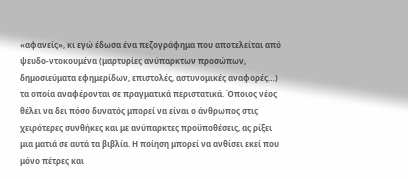«αφανείς», κι εγώ έδωσα ένα πεζογράφημα που αποτελείται από ψευδο-ντοκουμένα (μαρτυρίες ανύπαρκτων προσώπων, δημοσιεύματα εφημερίδων, επιστολές, αστυνομικές αναφορές…) τα οποία αναφέρονται σε πραγματικά περιστατικά. Όποιος νέος θέλει να δει πόσο δυνατός μπορεί να είναι ο άνθρωπος στις χειρότερες συνθήκες και με ανύπαρκτες προϋποθέσεις, ας ρίξει μια ματιά σε αυτά τα βιβλία. Η ποίηση μπορεί να ανθίσει εκεί που μόνο πέτρες και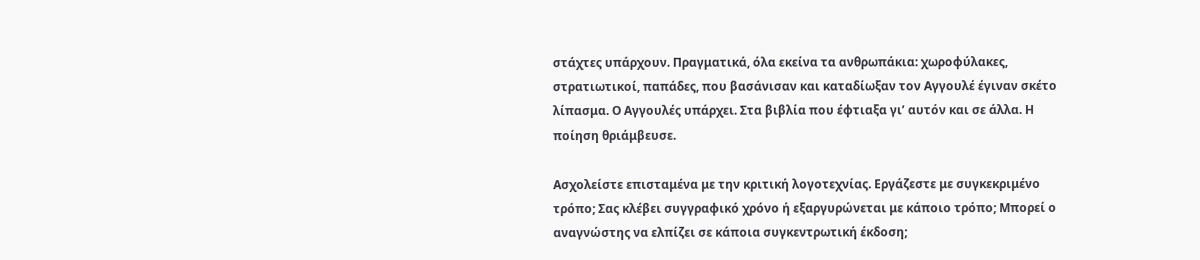στάχτες υπάρχουν. Πραγματικά, όλα εκείνα τα ανθρωπάκια: χωροφύλακες, στρατιωτικοί, παπάδες, που βασάνισαν και καταδίωξαν τον Αγγουλέ έγιναν σκέτο λίπασμα. Ο Αγγουλές υπάρχει. Στα βιβλία που έφτιαξα γι’ αυτόν και σε άλλα. Η ποίηση θριάμβευσε.

Ασχολείστε επισταμένα με την κριτική λογοτεχνίας. Εργάζεστε με συγκεκριμένο τρόπο; Σας κλέβει συγγραφικό χρόνο ή εξαργυρώνεται με κάποιο τρόπο; Μπορεί ο αναγνώστης να ελπίζει σε κάποια συγκεντρωτική έκδοση;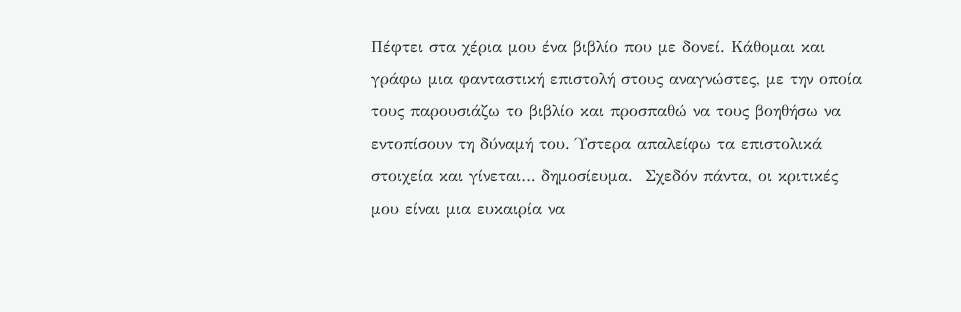Πέφτει στα χέρια μου ένα βιβλίο που με δονεί. Κάθομαι και γράφω μια φανταστική επιστολή στους αναγνώστες, με την οποία τους παρουσιάζω το βιβλίο και προσπαθώ να τους βοηθήσω να εντοπίσουν τη δύναμή του. Ύστερα απαλείφω τα επιστολικά στοιχεία και γίνεται… δημοσίευμα.  Σχεδόν πάντα, οι κριτικές μου είναι μια ευκαιρία να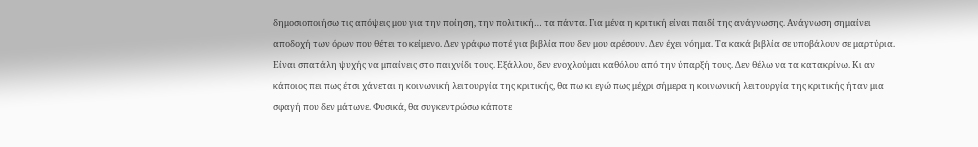δημοσιοποιήσω τις απόψεις μου για την ποίηση, την πολιτική… τα πάντα. Για μένα η κριτική είναι παιδί της ανάγνωσης. Ανάγνωση σημαίνει αποδοχή των όρων που θέτει το κείμενο. Δεν γράφω ποτέ για βιβλία που δεν μου αρέσουν. Δεν έχει νόημα. Τα κακά βιβλία σε υποβάλουν σε μαρτύρια. Είναι σπατάλη ψυχής να μπαίνεις στο παιχνίδι τους. Εξάλλου, δεν ενοχλούμαι καθόλου από την ύπαρξή τους. Δεν θέλω να τα κατακρίνω. Κι αν κάποιος πει πως έτσι χάνεται η κοινωνική λειτουργία της κριτικής, θα πω κι εγώ πως μέχρι σήμερα η κοινωνική λειτουργία της κριτικής ήταν μια σφαγή που δεν μάτωνε. Φυσικά, θα συγκεντρώσω κάποτε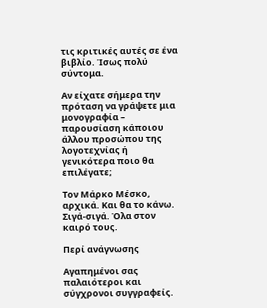τις κριτικές αυτές σε ένα βιβλίο. Ίσως πολύ σύντομα.

Αν είχατε σήμερα την πρόταση να γράψετε μια μονογραφία – παρουσίαση κάποιου άλλου προσώπου της λογοτεχνίας ή γενικότερα ποιο θα επιλέγατε;

Τον Μάρκο Μέσκο, αρχικά. Και θα το κάνω. Σιγά-σιγά. Όλα στον καιρό τους.

Περί ανάγνωσης

Αγαπημένοι σας παλαιότεροι και σύγχρονοι συγγραφείς.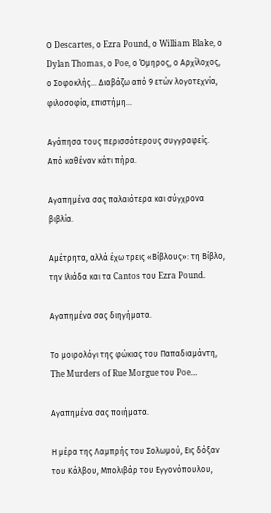Ο Descartes, ο Ezra Pound, ο William Blake, ο Dylan Thomas, ο Poe, ο Όμηρος, ο Αρχίλοχος, ο Σοφοκλής… Διαβάζω από 9 ετών λογοτεχνία, φιλοσοφία, επιστήμη…

Αγάπησα τους περισσότερους συγγραφείς. Από καθέναν κάτι πήρα.

Αγαπημένα σας παλαιότερα και σύγχρονα βιβλία.

Αμέτρητα, αλλά έχω τρεις «Βίβλους»: τη Βίβλο, την Ιλιάδα και τα Cantos του Ezra Pound.

Αγαπημένα σας διηγήματα.

Το μοιρολόγι της φώκιας του Παπαδιαμάντη, The Murders of Rue Morgue του Poe…

Αγαπημένα σας ποιήματα.

Η μέρα της Λαμπρής του Σολωμού, Εις δόξαν του Κάλβου, Μπολιβάρ του Εγγονόπουλου,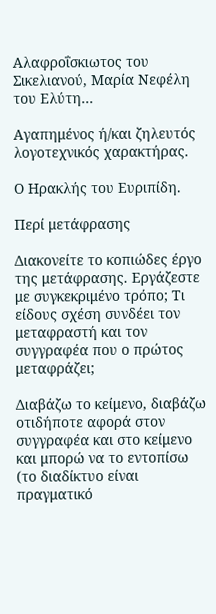Αλαφροΐσκιωτος του Σικελιανού, Μαρία Νεφέλη του Ελύτη…

Αγαπημένος ή/και ζηλευτός λογοτεχνικός χαρακτήρας.

Ο Ηρακλής του Ευριπίδη.

Περί μετάφρασης

Διακονείτε το κοπιώδες έργο της μετάφρασης. Εργάζεστε με συγκεκριμένο τρόπο; Τι είδους σχέση συνδέει τον μεταφραστή και τον συγγραφέα που ο πρώτος μεταφράζει;

Διαβάζω το κείμενο, διαβάζω οτιδήποτε αφορά στον συγγραφέα και στο κείμενο και μπορώ να το εντοπίσω (το διαδίκτυο είναι πραγματικό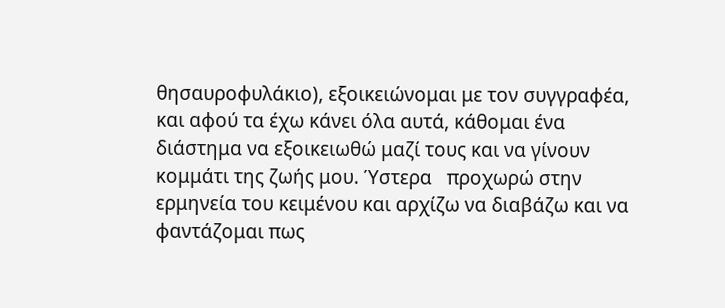θησαυροφυλάκιο), εξοικειώνομαι με τον συγγραφέα, και αφού τα έχω κάνει όλα αυτά, κάθομαι ένα διάστημα να εξοικειωθώ μαζί τους και να γίνουν κομμάτι της ζωής μου. Ύστερα   προχωρώ στην ερμηνεία του κειμένου και αρχίζω να διαβάζω και να φαντάζομαι πως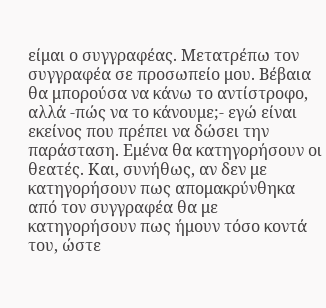είμαι ο συγγραφέας. Μετατρέπω τον συγγραφέα σε προσωπείο μου. Βέβαια θα μπορούσα να κάνω το αντίστροφο, αλλά -πώς να το κάνουμε;- εγώ είναι εκείνος που πρέπει να δώσει την παράσταση. Εμένα θα κατηγορήσουν οι θεατές. Και, συνήθως, αν δεν με κατηγορήσουν πως απομακρύνθηκα από τον συγγραφέα θα με κατηγορήσουν πως ήμουν τόσο κοντά του, ώστε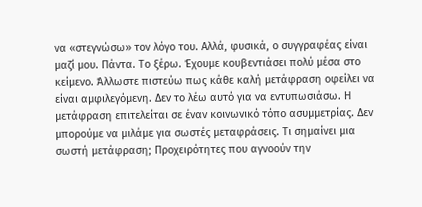να «στεγνώσω» τον λόγο του. Αλλά, φυσικά, ο συγγραφέας είναι μαζί μου. Πάντα. Το ξέρω. Έχουμε κουβεντιάσει πολύ μέσα στο κείμενο. Άλλωστε πιστεύω πως κάθε καλή μετάφραση οφείλει να είναι αμφιλεγόμενη. Δεν το λέω αυτό για να εντυπωσιάσω. Η μετάφραση επιτελείται σε έναν κοινωνικό τόπο ασυμμετρίας. Δεν μπορούμε να μιλάμε για σωστές μεταφράσεις. Τι σημαίνει μια σωστή μετάφραση; Προχειρότητες που αγνοούν την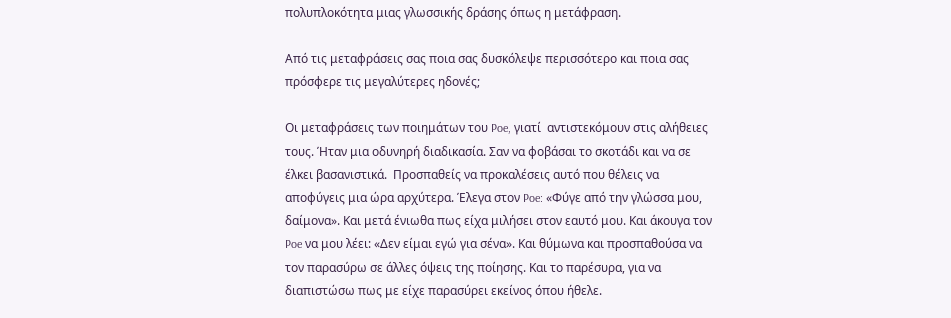πολυπλοκότητα μιας γλωσσικής δράσης όπως η μετάφραση.

Από τις μεταφράσεις σας ποια σας δυσκόλεψε περισσότερο και ποια σας πρόσφερε τις μεγαλύτερες ηδονές;

Οι μεταφράσεις των ποιημάτων του Poe, γιατί  αντιστεκόμουν στις αλήθειες τους. Ήταν μια οδυνηρή διαδικασία. Σαν να φοβάσαι το σκοτάδι και να σε έλκει βασανιστικά.  Προσπαθείς να προκαλέσεις αυτό που θέλεις να αποφύγεις μια ώρα αρχύτερα. Έλεγα στον Poe: «Φύγε από την γλώσσα μου, δαίμονα». Και μετά ένιωθα πως είχα μιλήσει στον εαυτό μου. Και άκουγα τον Poe να μου λέει: «Δεν είμαι εγώ για σένα». Και θύμωνα και προσπαθούσα να τον παρασύρω σε άλλες όψεις της ποίησης. Και το παρέσυρα, για να διαπιστώσω πως με είχε παρασύρει εκείνος όπου ήθελε.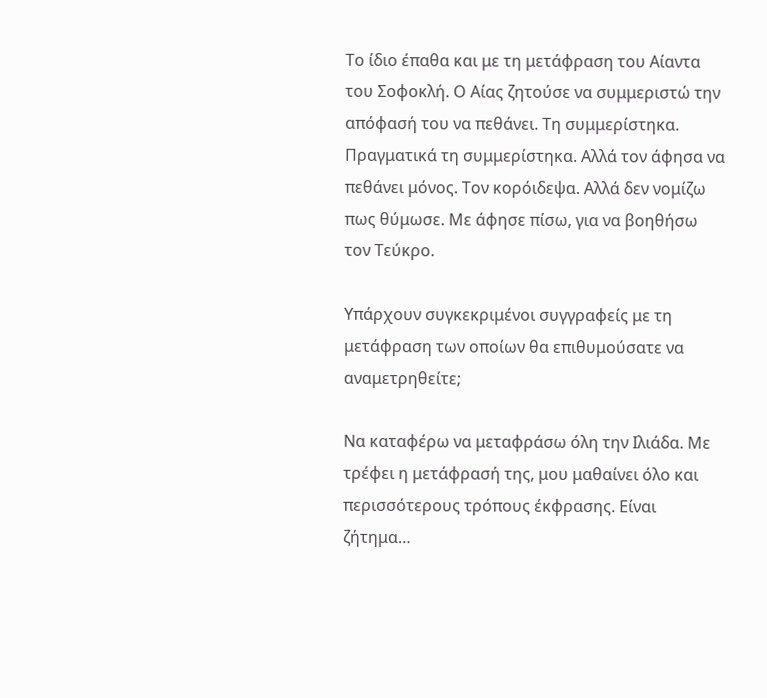Το ίδιο έπαθα και με τη μετάφραση του Αίαντα του Σοφοκλή. Ο Αίας ζητούσε να συμμεριστώ την απόφασή του να πεθάνει. Τη συμμερίστηκα. Πραγματικά τη συμμερίστηκα. Αλλά τον άφησα να πεθάνει μόνος. Τον κορόιδεψα. Αλλά δεν νομίζω πως θύμωσε. Με άφησε πίσω, για να βοηθήσω τον Τεύκρο.

Υπάρχουν συγκεκριμένοι συγγραφείς με τη μετάφραση των οποίων θα επιθυμούσατε να αναμετρηθείτε;

Να καταφέρω να μεταφράσω όλη την Ιλιάδα. Με τρέφει η μετάφρασή της, μου μαθαίνει όλο και περισσότερους τρόπους έκφρασης. Είναι ζήτημα…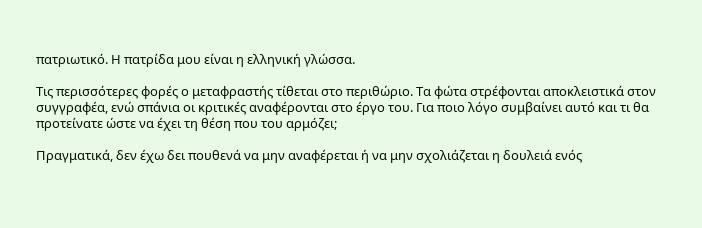πατριωτικό. Η πατρίδα μου είναι η ελληνική γλώσσα.

Τις περισσότερες φορές ο μεταφραστής τίθεται στο περιθώριο. Τα φώτα στρέφονται αποκλειστικά στον συγγραφέα, ενώ σπάνια οι κριτικές αναφέρονται στο έργο του. Για ποιο λόγο συμβαίνει αυτό και τι θα προτείνατε ώστε να έχει τη θέση που του αρμόζει;

Πραγματικά, δεν έχω δει πουθενά να μην αναφέρεται ή να μην σχολιάζεται η δουλειά ενός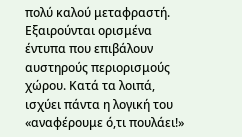πολύ καλού μεταφραστή. Εξαιρούνται ορισμένα έντυπα που επιβάλουν αυστηρούς περιορισμούς χώρου. Κατά τα λοιπά, ισχύει πάντα η λογική του «αναφέρουμε ό,τι πουλάει!»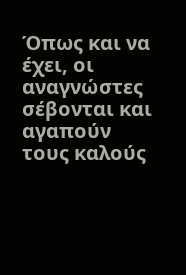Όπως και να έχει, οι αναγνώστες σέβονται και αγαπούν τους καλούς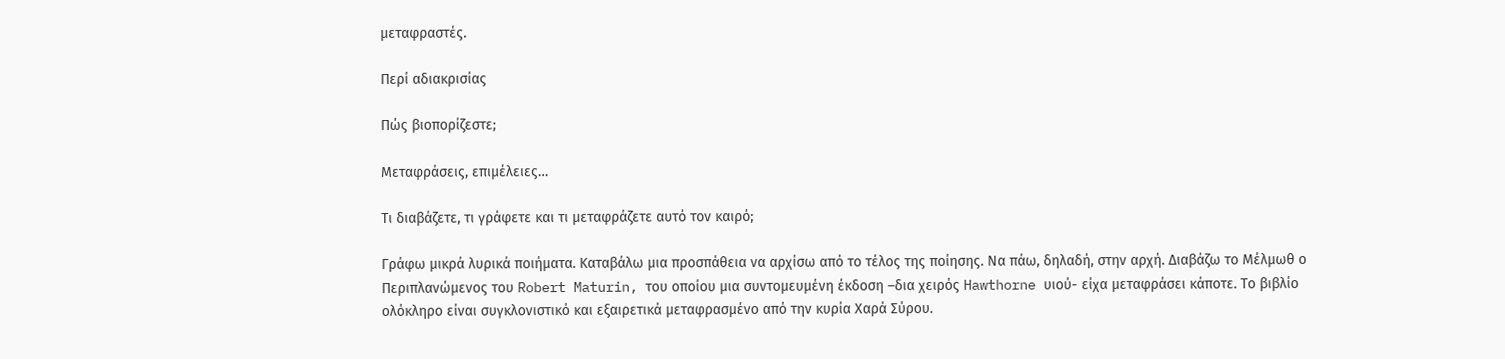μεταφραστές.

Περί αδιακρισίας

Πώς βιοπορίζεστε;

Μεταφράσεις, επιμέλειες…

Τι διαβάζετε, τι γράφετε και τι μεταφράζετε αυτό τον καιρό;

Γράφω μικρά λυρικά ποιήματα. Καταβάλω μια προσπάθεια να αρχίσω από το τέλος της ποίησης. Να πάω, δηλαδή, στην αρχή. Διαβάζω το Μέλμωθ ο Περιπλανώμενος του Robert Maturin, του οποίου μια συντομευμένη έκδοση –δια χειρός Hawthorne υιού- είχα μεταφράσει κάποτε. Το βιβλίο ολόκληρο είναι συγκλονιστικό και εξαιρετικά μεταφρασμένο από την κυρία Χαρά Σύρου.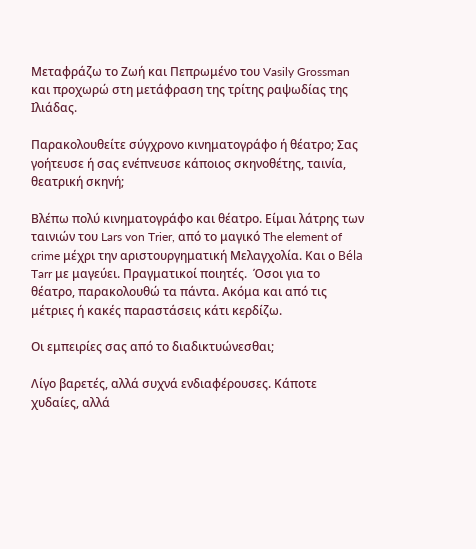Μεταφράζω το Ζωή και Πεπρωμένο του Vasily Grossman και προχωρώ στη μετάφραση της τρίτης ραψωδίας της Ιλιάδας.

Παρακολουθείτε σύγχρονο κινηματογράφο ή θέατρο; Σας γοήτευσε ή σας ενέπνευσε κάποιος σκηνοθέτης, ταινία, θεατρική σκηνή;

Βλέπω πολύ κινηματογράφο και θέατρο. Είμαι λάτρης των ταινιών του Lars von Trier, από το μαγικό The element of crime μέχρι την αριστουργηματική Μελαγχολία. Και ο Béla Tarr με μαγεύει. Πραγματικοί ποιητές.  Όσοι για το θέατρο, παρακολουθώ τα πάντα. Ακόμα και από τις μέτριες ή κακές παραστάσεις κάτι κερδίζω.

Οι εμπειρίες σας από το διαδικτυώνεσθαι;

Λίγο βαρετές, αλλά συχνά ενδιαφέρουσες. Κάποτε χυδαίες, αλλά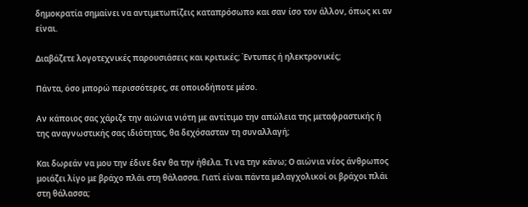δημοκρατία σημαίνει να αντιμετωπίζεις καταπρόσωπο και σαν ίσο τον άλλον, όπως κι αν είναι.

Διαβάζετε λογοτεχνικές παρουσιάσεις και κριτικές; Έντυπες ή ηλεκτρονικές;

Πάντα, όσο μπορώ περισσότερες, σε οποιοδήποτε μέσο.

Αν κάποιος σας χάριζε την αιώνια νιότη με αντίτιμο την απώλεια της μεταφραστικής ή της αναγνωστικής σας ιδιότητας, θα δεχόσασταν τη συναλλαγή;

Και δωρεάν να μου την έδινε δεν θα την ήθελα. Τι να την κάνω; Ο αιώνια νέος άνθρωπος μοιάζει λίγο με βράχο πλάι στη θάλασσα. Γιατί είναι πάντα μελαγχολικοί οι βράχοι πλάι στη θάλασσα;